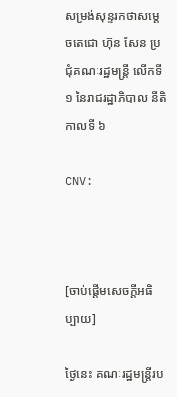សម្រង់សុន្ទរកថាសម្ដេចតេជោ ហ៊ុន សែន ប្រជុំគណៈរដ្ឋមន្ត្រី លើកទី ១ នៃរាជរដ្ឋាភិបាល នីតិកាលទី ៦

CNV:



[ចាប់ផ្តើមសេចក្តីអធិប្បាយ]

ថ្ងៃនេះ គណៈរដ្ឋមន្ត្រីរប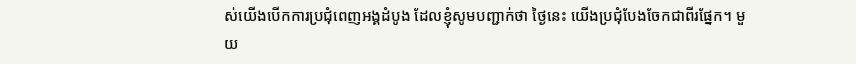ស់យើងបើកការប្រជុំពេញអង្គដំបូង ដែលខ្ញុំសូមបញ្ជាក់ថា ថ្ងៃនេះ យើងប្រជុំបែងចែកជាពីរផ្នែក។ មួយ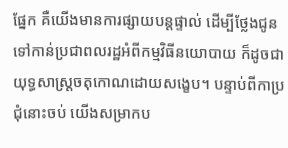ផ្នែក គឺយើងមានការផ្សាយបន្តផ្ទាល់ ដើម្បីថ្លែងជូនទៅកាន់ប្រជាពលរដ្ឋអំពីកម្មវិធីនយោបាយ ក៏ដូចជាយុទ្ធសាស្ត្រចតុកោណដោយសង្ខេប។ បន្ទាប់ពីកាប្រជុំនោះចប់ យើងសម្រាកប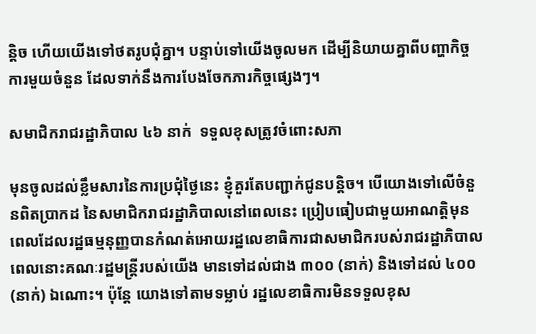ន្តិច ហើយយើងទៅថតរូបជុំគ្នា។ បន្ទាប់ទៅយើងចូលមក ដើម្បីនិយាយគ្នាពីបញ្ហាកិច្ចការមួយចំនួន ដែលទាក់នឹងការបែងចែកភារកិច្ចផ្សេងៗ។

សមាជិករាជរដ្ឋាភិបាល ៤៦ នាក់  ទទួលខុសត្រូវចំពោះសភា

មុនចូលដល់ខ្លឹមសារនៃការប្រជុំថ្ងៃនេះ ខ្ញុំគួរតែបញ្ជាក់ជូនបន្តិច។ បើយោងទៅលើចំនួនពិតប្រាកដ នៃសមាជិករាជរដ្ឋាភិបាលនៅពេលនេះ ប្រៀបធៀបជាមួយអាណត្តិមុន ពេលដែលរដ្ឋធម្មនុញ្ញបានកំណត់អោយរដ្ឋលេខាធិការជាសមាជិករបស់រាជរដ្ឋាភិបាល ពេលនោះគណៈរដ្ឋមន្ត្រីរបស់យើង មានទៅដល់ជាង ៣០០ (នាក់) និងទៅដល់ ៤០០ (នាក់) ឯណោះ។ ប៉ុន្តែ យោងទៅតាមទម្លាប់ រដ្ឋលេខាធិការមិនទទួលខុស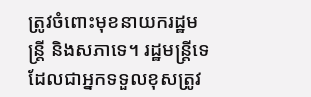ត្រូវចំពោះមុខនាយករដ្ឋមន្ត្រី និងសភាទេ។ រដ្ឋមន្ត្រីទេ ដែលជាអ្នកទទួលខុសត្រូវ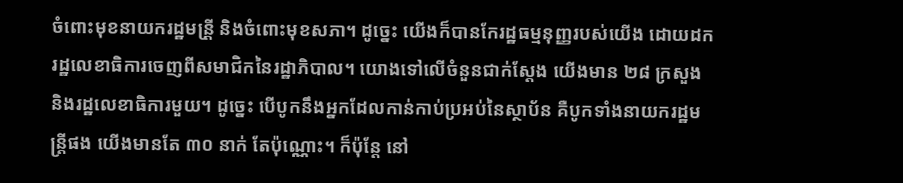ចំពោះមុខនាយករដ្ឋមន្រី្ត និងចំពោះមុខសភា។ ដូច្នេះ យើងក៏បានកែរដ្ឋធម្មនុញ្ញរបស់យើង ដោយដករដ្ឋលេខាធិការចេញពីសមាជិកនៃរដ្ឋាភិបាល។ យោងទៅលើចំនួនជាក់ស្ដែង យើងមាន ២៨ ក្រសួង និងរដ្ឋលេខាធិការមួយ។ ដូច្នេះ បើបូកនឹងអ្នកដែលកាន់កាប់ប្រអប់នៃស្ថាប័ន គឺបូកទាំងនាយករដ្ឋមន្ត្រីផង យើងមានតែ ៣០ នាក់ តែប៉ុណ្ណោះ។ ក៏ប៉ុន្តែ នៅ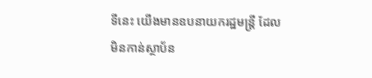ទីនេះ យើងមានឧបនាយករដ្ឋមន្ត្រី ដែលមិនកាន់ស្ថាប័ន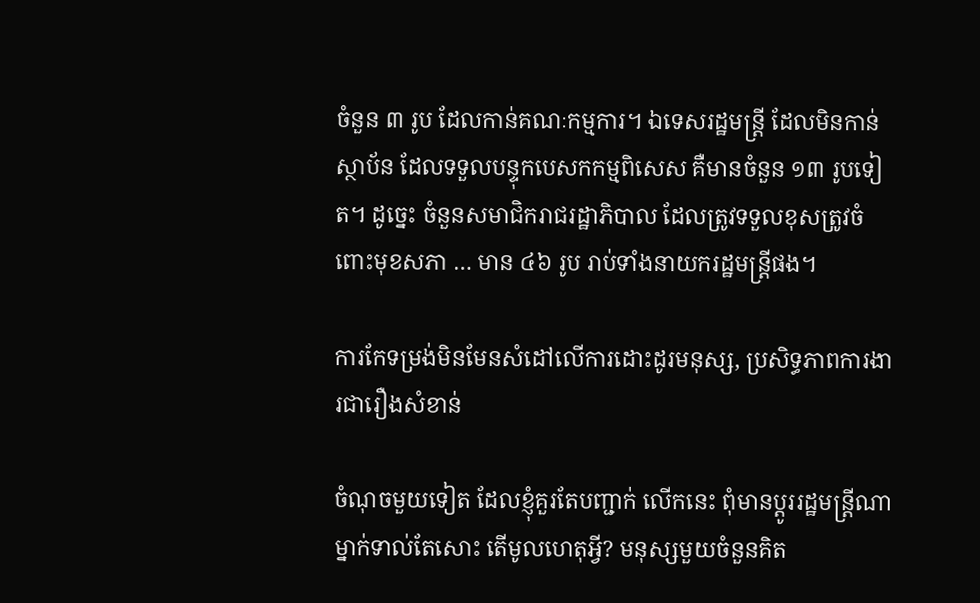ចំនួន ៣ រូប ដែលកាន់គណៈកម្មការ។ ឯទេសរដ្ឋមន្រ្តី ដែលមិនកាន់ស្ថាប័ន ដែលទទួលបន្ទុកបេសកកម្មពិសេស គឺមានចំនួន ១៣ រូបទៀត។ ដូច្នេះ ចំនួនសមាជិករាជរដ្ឋាភិបាល ដែលត្រូវទទួលខុសត្រូវចំពោះមុខសភា … មាន ៤៦ រូប រាប់ទាំងនាយករដ្ឋមន្រ្តីផង។

ការកែទម្រង់មិនមែនសំដៅលើការដោះដូរមនុស្ស, ប្រសិទ្ធភាពការងារជារឿងសំខាន់

ចំណុចមួយទៀត ដែលខ្ញុំគួរតែបញ្ជាក់ លើកនេះ ពុំមានប្ដូររដ្ឋមន្ត្រីណាម្នាក់ទាល់តែសោះ តើមូលហេតុអ្វី? មនុស្សមួយចំនួនគិត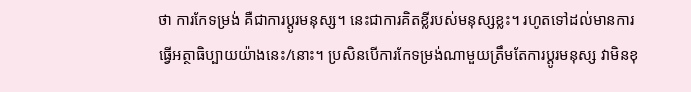ថា ការកែទម្រង់ គឺជាការប្ដូរមនុស្ស។ នេះជាការគិតខ្លីរបស់មនុស្សខ្លះ។ រហូតទៅដល់មានការធ្វើអត្ថាធិប្បាយយ៉ាងនេះ/នោះ។ ប្រសិនបើការកែទម្រង់ណាមួយត្រឹមតែការប្ដូរមនុស្ស វាមិនខុ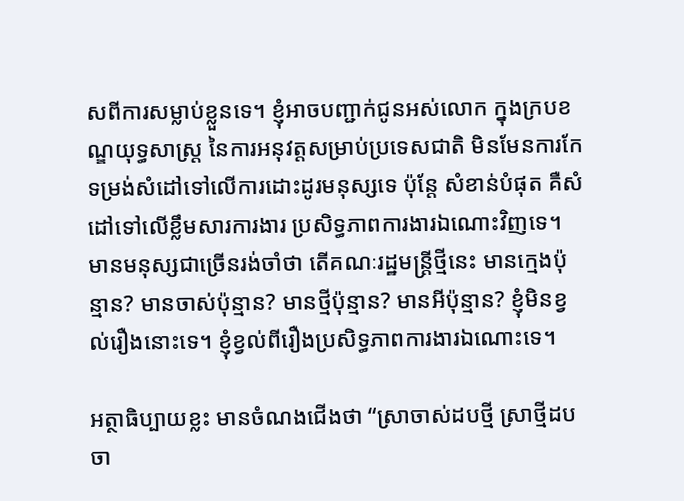សពីការសម្លាប់ខ្លួនទេ។ ខ្ញុំអាចបញ្ជាក់ជូនអស់លោក ក្នុងក្របខណ្ឌយុទ្ធសាស្ត្រ នៃការអនុវត្តសម្រាប់ប្រទេសជាតិ មិនមែនការកែទម្រង់សំដៅទៅលើការដោះដូរមនុស្សទេ ប៉ុន្តែ សំខាន់បំផុត គឺសំដៅទៅលើខ្លឹមសារការងារ ប្រសិទ្ធភាពការងារឯណោះវិញទេ។ មានមនុស្សជាច្រើនរង់ចាំថា តើគណៈរដ្ឋមន្ត្រីថ្មីនេះ មានក្មេងប៉ុន្មាន? មានចាស់ប៉ុន្មាន? មានថ្មីប៉ុន្មាន? មានអីប៉ុន្មាន? ខ្ញុំមិនខ្វល់រឿងនោះទេ។ ខ្ញុំខ្វល់ពីរឿងប្រសិទ្ធភាពការងារឯណោះទេ។

អត្ថាធិប្បាយខ្លះ មានចំណងជើងថា “ស្រាចាស់ដបថ្មី ស្រាថ្មីដបចា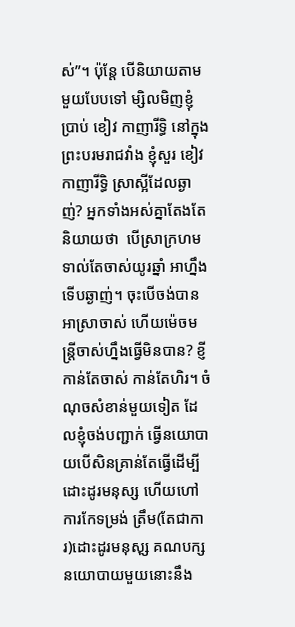ស់”។ ប៉ុន្តែ បើនិយាយតាមមួយបែបទៅ ម្សិលមិញខ្ញុំប្រាប់ ខៀវ កាញារីទ្ធិ នៅក្នុងព្រះបរមរាជវាំង ខ្ញុំសួរ ខៀវ កាញារីទ្ធិ ស្រាស្អីដែលឆ្ងាញ់? អ្នកទាំងអស់គ្នាតែងតែនិយាយថា  បើស្រាក្រហមទាល់តែចាស់យូរឆ្នាំ អាហ្នឹងទើបឆ្ងាញ់។ ចុះបើចង់បានអាស្រាចាស់ ហើយម៉េចមន្ត្រីចាស់ហ្នឹងធ្វើមិនបាន? ខ្ញីកាន់តែចាស់ កាន់តែហិរ។ ចំណុចសំខាន់មួយទៀត ដែលខ្ញុំចង់បញ្ជាក់ ធ្វើនយោបាយបើសិនគ្រាន់តែធ្វើដើម្បីដោះដូរមនុស្ស ហើយហៅការកែទម្រង់ ត្រឹម(តែជាការ)ដោះដូរមនុសុ្ស គណបក្សនយោបាយមួយនោះនឹង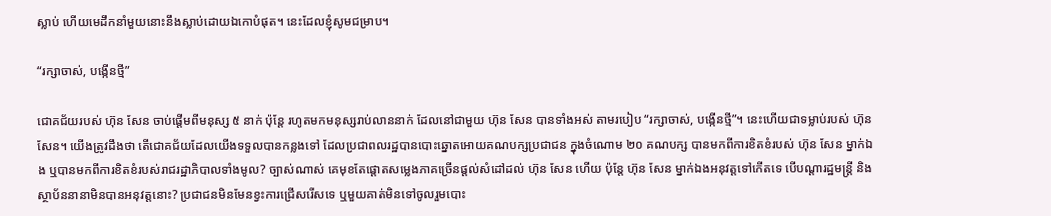ស្លាប់ ហើយមេដឹកនាំមួយនោះនឹងស្លាប់ដោយឯកោបំផុត។ នេះដែលខ្ញុំសូមជម្រាប។

“រក្សាចាស់, បង្កើនថ្មី”

ជោគជ័យរបស់ ហ៊ុន សែន ចាប់ផ្ដើមពីមនុស្ស ៥ នាក់ ប៉ុន្តែ រហូតមកមនុស្សរាប់លាននាក់ ដែលនៅជាមួយ ហ៊ុន សែន បានទាំងអស់ តាមរបៀប “រក្សាចាស់, បង្កើនថ្មី”។ នេះហើយជាទម្លាប់របស់ ហ៊ុន សែន។ យើងត្រូវដឹងថា តើជោគជ័យដែលយើងទទួលបានកន្លងទៅ ដែលប្រជាពលរដ្ឋបានបោះឆ្នោតអោយគណបក្សប្រជាជន ក្នុងចំណោម ២០ គណបក្ស បានមកពីការខិតខំរបស់ ហ៊ុន សែន ម្នាក់ឯង ឬបានមកពីការខិតខំរបស់រាជរដ្ឋាភិបាលទាំងមូល? ច្បាស់ណាស់ គេមុខតែផ្ដោតសម្លេងភាគច្រើនផ្ដល់សំដៅដល់ ហ៊ុន សែន ហើយ ប៉ុន្តែ ហ៊ុន សែន ម្នាក់ឯងអនុវត្តទៅកើតទេ បើបណ្ដារដ្ឋមន្ត្រី និងស្ថាប័ននានាមិនបានអនុវត្តនោះ? ប្រជាជនមិនមែនខ្វះការជ្រើសរើសទេ ឬមួយគាត់មិនទៅចូលរួមបោះ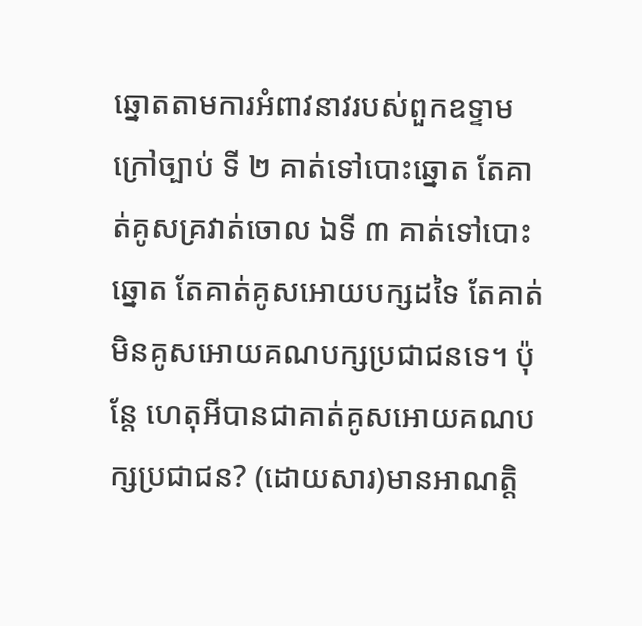ឆ្នោតតាមការអំពាវនាវរបស់ពួកឧទ្ទាមក្រៅច្បាប់ ទី ២ គាត់ទៅបោះឆ្នោត តែគាត់គូសគ្រវាត់ចោល ឯទី ៣ គាត់ទៅបោះឆ្នោត តែគាត់គូសអោយបក្សដទៃ តែគាត់មិនគូសអោយគណបក្សប្រជាជនទេ។ ប៉ុន្តែ ហេតុអីបានជាគាត់គូសអោយគណបក្សប្រជាជន? (ដោយសារ)មានអាណត្តិ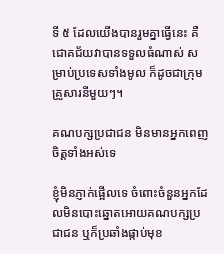ទី ៥ ដែលយើងបានរួមគ្នាធ្វើនេះ គឺជោគជ័យវាបានទទួលធំណាស់ សម្រាប់ប្រទេសទាំងមូល ក៏ដូចជាក្រុមគ្រួសារនីមួយៗ។

គណបក្សប្រជាជន មិនមានអ្នកពេញចិត្តទាំងអស់ទេ

ខ្ញុំមិនភ្ញាក់ផ្អើលទេ ចំពោះចំនួនអ្នកដែលមិនបោះឆ្នោតអោយគណបក្សប្រជាជន ឬក៏ប្រឆាំងផ្កាប់មុខ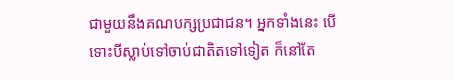ជាមួយនឹងគណបក្សប្រជាជន។ អ្នកទាំងនេះ បើទោះបីស្លាប់ទៅចាប់ជាតិតទៅទៀត ក៏នៅតែ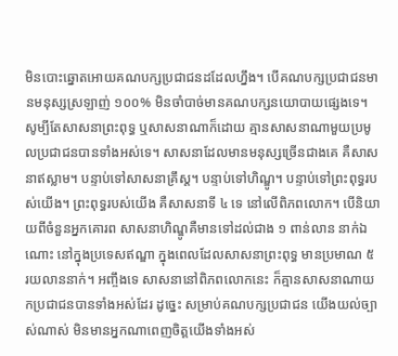មិនបោះឆ្នោតអោយគណបក្សប្រជាជនដដែលហ្នឹង។ បើគណបក្សប្រជាជនមានមនុស្សស្រឡាញ់ ១០០% មិនចាំបាច់មានគណបក្សនយោបាយផ្សេងទេ។ សូម្បីតែសាសនាព្រះពុទ្ធ ឬសាសនាណាក៏ដោយ គ្មានសាសនាណាមួយប្រមូលប្រជាជនបានទាំងអស់ទេ។ សាសនាដែលមានមនុស្សច្រើនជាងគេ គឺសាសនាឥស្លាម។ បន្ទាប់ទៅសាសនាគ្រឹស្ត។ បន្ទាប់ទៅហិណ្ឌូ។ បន្ទាប់ទៅព្រះពុទ្ធរបស់យើង។ ព្រះពុទ្ធរបស់យើង គឺសាសនាទី ៤ ទេ នៅលើពិភពលោក។ បើនិយាយពីចំនួនអ្នកគោរព សាសនាហិណ្ឌូគឺមានទៅដល់ជាង ១ ពាន់លាន នាក់ឯណោះ នៅក្នុងប្រទេសឥណ្ឌា ក្នុងពេលដែលសាសនាព្រះពុទ្ធ មានប្រមាណ ៥ រយលាននាក់។ អញ្ចឹងទេ សាសនានៅពិភពលោកនេះ ក៏គ្មានសាសនាណាយកប្រជាជនបានទាំងអស់ដែរ ដូច្នេះ សម្រាប់គណបក្សប្រជាជន យើងយល់ច្បាស់ណាស់ មិនមានអ្នកណាពេញចិត្តយើងទាំងអស់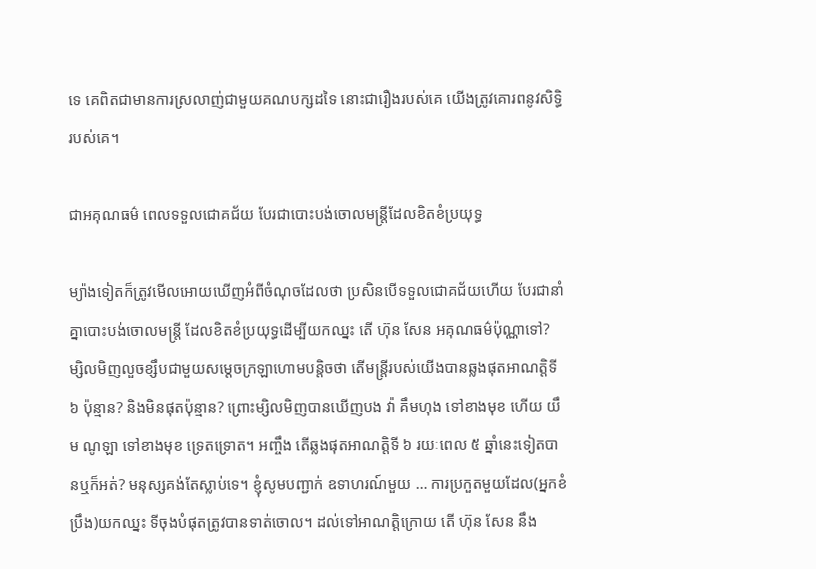ទេ គេពិតជាមានការស្រលាញ់ជាមួយគណបក្សដទៃ នោះជារឿងរបស់គេ យើងត្រូវគោរពនូវសិទ្ធិរបស់គេ។

ជាអគុណធម៌ ពេលទទួលជោគជ័យ បែរជាបោះបង់ចោលមន្ត្រីដែលខិតខំប្រយុទ្ធ

ម្យ៉ាងទៀតក៏ត្រូវមើលអោយឃើញអំពីចំណុចដែលថា ប្រសិនបើទទួលជោគជ័យហើយ បែរជានាំគ្នាបោះបង់ចោលមន្ត្រី ដែលខិតខំប្រយុទ្ធដើម្បីយកឈ្នះ តើ ហ៊ុន សែន អគុណធម៌ប៉ុណ្ណាទៅ? ម្សិលមិញលួចខ្សឹបជាមួយសម្តេចក្រឡាហោមបន្តិចថា តើមន្ត្រីរបស់យើងបានឆ្លងផុតអាណត្តិទី ៦ ប៉ុន្មាន? និងមិនផុតប៉ុន្មាន? ព្រោះម្សិលមិញបានឃើញបង វ៉ា គឹមហុង ទៅខាងមុខ ហើយ យឹម ណូឡា ទៅខាងមុខ ទ្រេតទ្រោត។ អញ្ចឹង តើឆ្លងផុតអាណត្តិទី ៦ រយៈពេល ៥ ឆ្នាំនេះទៀតបានឬក៏អត់? មនុស្សគង់តែស្លាប់ទេ។ ខ្ញុំសូមបញ្ជាក់ ឧទាហរណ៍មួយ … ការប្រកួតមួយដែល(អ្នកខំប្រឹង)យកឈ្នះ ទីចុងបំផុតត្រូវបានទាត់ចោល។ ដល់ទៅអាណត្តិក្រោយ តើ ហ៊ុន សែន នឹង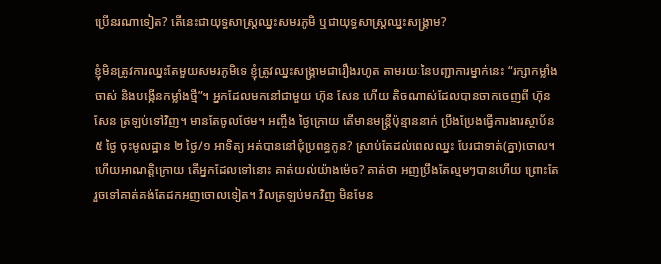ប្រើនរណាទៀត? តើនេះជាយុទ្ធសាស្ត្រឈ្នះសមរភូមិ ឬជាយុទ្ធសាស្រ្តឈ្នះសង្គ្រាម?

ខ្ញុំមិនត្រូវការឈ្នះតែមួយសមរភូមិទេ ខ្ញុំត្រូវឈ្នះសង្គ្រាមជារឿងរហូត តាមរយៈនៃបញ្ជាការម្នាក់នេះ “រក្សាកម្លាំងចាស់ និងបង្កើនកម្លាំងថ្មី”។ អ្នកដែលមកនៅជាមួយ ហ៊ុន សែន ហើយ តិចណាស់ដែលបានចាកចេញពី ហ៊ុន សែន ត្រឡប់ទៅវិញ។ មានតែចូលថែម។ អញ្ចឹង ថ្ងៃក្រោយ តើមានមន្ត្រីប៉ុន្មាននាក់ ប្រឹងប្រែងធ្វើការងារស្ថាប័ន ៥ ថ្ងៃ ចុះមូលដ្ឋាន ២ ថ្ងៃ/១ អាទិត្យ អត់បាននៅជុំប្រពន្ធកូន? ស្រាប់តែដល់ពេលឈ្នះ បែរជាទាត់(គ្នា)ចោល។ ហើយអាណត្តិក្រោយ តើអ្នកដែលទៅនោះ គាត់យល់យ៉ាងម៉េច? គាត់ថា អញប្រឹងតែល្មមៗបានហើយ ព្រោះតែរួចទៅគាត់គង់តែដកអញចោលទៀត។ វិលត្រឡប់មកវិញ មិនមែន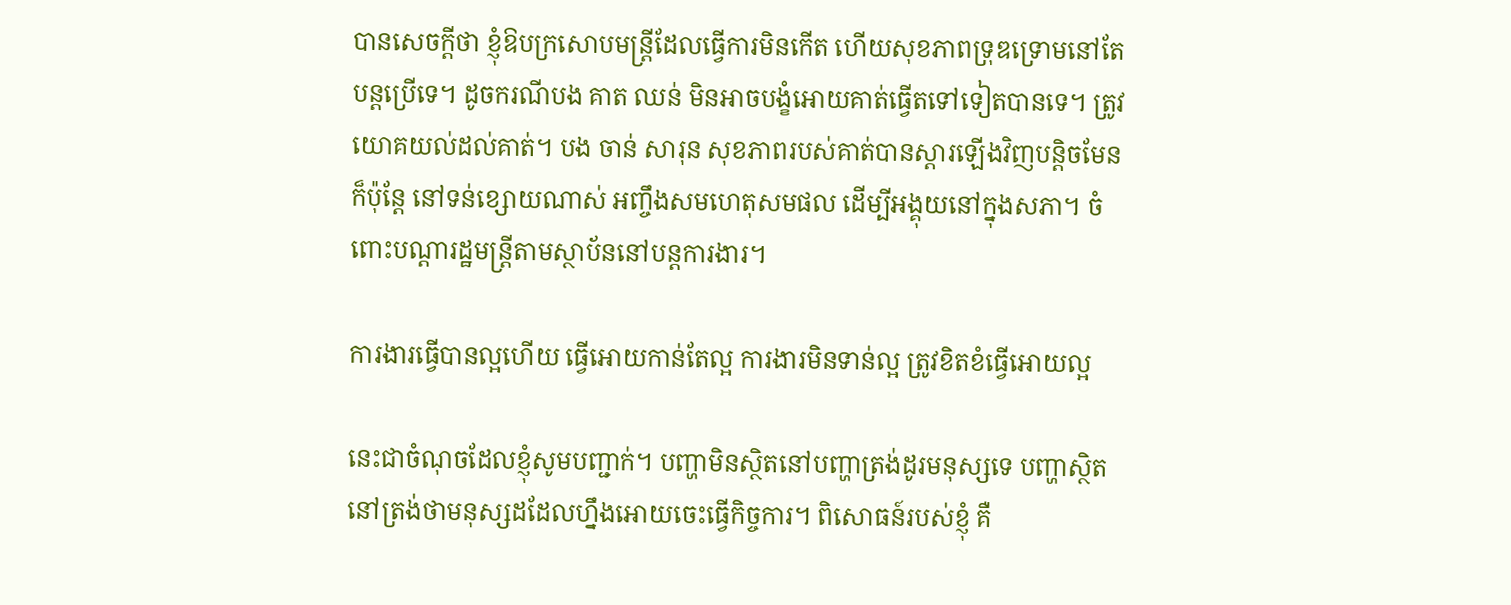បានសេចក្តីថា ខ្ញុំឱបក្រសោបមន្ត្រីដែលធ្វើការមិនកើត ហើយសុខភាពទ្រុឌទ្រោមនៅតែបន្តប្រើទេ។ ដូចករណីបង គាត ឈន់ មិនអាចបង្ខំអោយគាត់ធ្វើតទៅទៀតបានទេ។ ត្រូវយោគយល់ដល់គាត់។ បង ចាន់ សារុន សុខភាពរបស់គាត់បានស្តារឡើងវិញបន្តិចមែន ក៏ប៉ុន្តែ នៅទន់ខ្សោយណាស់ អញ្ចឹងសមហេតុសមផល ដើម្បីអង្គុយនៅក្នុងសភា។ ចំពោះបណ្តារដ្ឋមន្រ្តីតាមស្ថាប័ននៅបន្តការងារ។

ការងារធ្វើបានល្អហើយ ធ្វើអោយកាន់តែល្អ ការងារមិនទាន់ល្អ ត្រូវខិតខំធ្វើអោយល្អ

នេះជាចំណុចដែលខ្ញុំសូមបញ្ជាក់។ បញ្ហាមិនស្ថិតនៅបញ្ហាត្រង់ដូរមនុស្សទេ បញ្ហាស្ថិតនៅត្រង់ថាមនុស្សដដែលហ្នឹងអោយចេះធ្វើកិច្ចការ។ ពិសោធន៍របស់ខ្ញុំ គឺ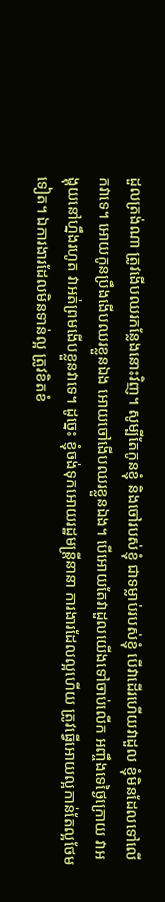ដួលត្រង់ណា ត្រូវងើបឈរកន្លែងនោះវិញ។ សូម្បីតែកូនខ្ញុំ និងចៅរបស់ខ្ញុំ ជាទម្លាប់របស់ខ្ញុំ បើវាដើរហើយវាដួល ខ្ញុំមិនដែលទៅលើកវាទេ។ អោយកូនប្រឹងងើបឈរខ្លួនឯង អោយចៅងើបឈរខ្លួនឯង។ បើអោយតែវាដួលយើងទៅចាប់លើក អញ្ចឹងទេថ្ងៃក្រោយ វាអង្គុយនៅហ្នឹងរហូត វាអត់ព្រមងើបខ្លួនវាទេ។ ដូច្នេះ ខ្ញុំចង់ទុកអោយរដ្ឋមន្ត្រីនានា ការងារដែលល្អហើយ ត្រូវធ្វើអោយល្អកាន់តែល្អថែមទៀត។ ឯការងារដែលមិនទាន់ល្អ ត្រូវខិតខំ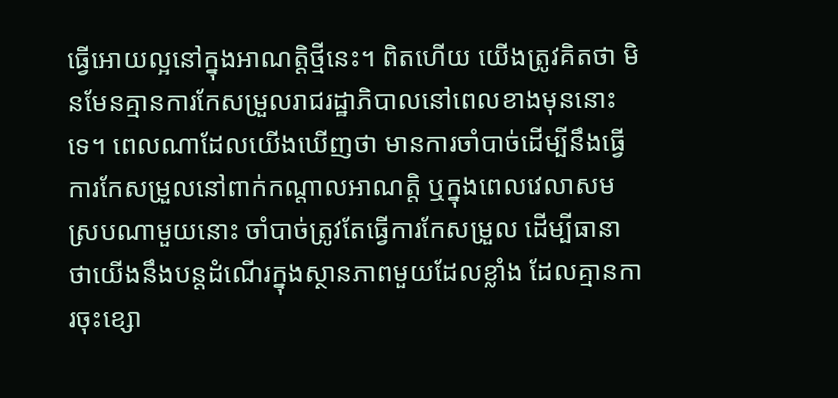ធ្វើអោយល្អនៅក្នុងអាណត្តិថ្មីនេះ។ ពិតហើយ យើងត្រូវគិតថា មិនមែនគ្មានការកែសម្រួលរាជរដ្ឋាភិបាលនៅពេលខាងមុននោះទេ។ ពេលណាដែលយើងឃើញថា មានការចាំបាច់ដើម្បីនឹងធ្វើការកែសម្រួលនៅពាក់កណ្តាលអាណត្តិ ឬក្នុងពេលវេលាសមស្របណាមួយនោះ ចាំបាច់ត្រូវតែធ្វើការកែសម្រួល ដើម្បីធានាថាយើងនឹងបន្តដំណើរក្នុងស្ថានភាពមួយដែលខ្លាំង ដែលគ្មានការចុះខ្សោ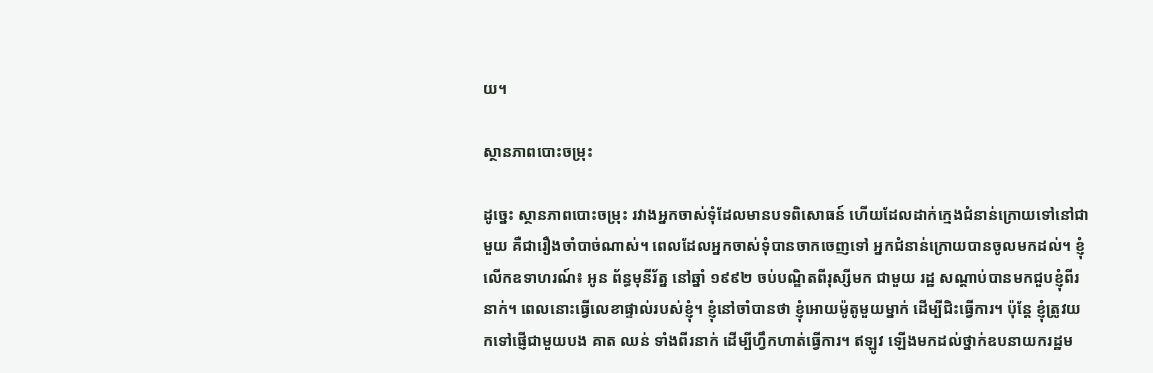យ។

ស្ថានភាពបោះចម្រុះ

ដូច្នេះ ស្ថានភាពបោះចម្រុះ រវាងអ្នកចាស់ទុំដែលមានបទពិសោធន៍ ហើយដែលដាក់ក្មេងជំនាន់ក្រោយទៅនៅជាមួយ គឺជារឿងចាំបាច់ណាស់។ ពេលដែលអ្នកចាស់ទុំបានចាកចេញទៅ អ្នកជំនាន់ក្រោយបានចូលមកដល់។ ខ្ញុំលើកឧទាហរណ៍៖ អូន ព័ន្ធមុនីរ័ត្ន នៅឆ្នាំ ១៩៩២ ចប់បណ្ឌិតពីរុស្សីមក ជាមួយ រដ្ឋ សណ្តាប់បានមកជួបខ្ញុំពីរនាក់។ ពេលនោះធ្វើលេខាផ្ទាល់របស់ខ្ញុំ។ ខ្ញុំនៅចាំបានថា ខ្ញុំអោយម៉ូតូមួយម្នាក់ ដើម្បីជិះធ្វើការ។ ប៉ុន្តែ ខ្ញុំត្រូវយកទៅផ្ញើជាមួយបង គាត ឈន់ ទាំងពីរនាក់ ដើម្បីហ្វឹកហាត់ធ្វើការ។ ឥឡូវ ឡើងមកដល់ថ្នាក់ឧបនាយករដ្ឋម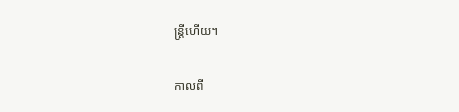ន្ត្រីហើយ។

កាលពី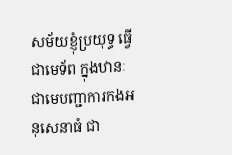សម័យខ្ញុំប្រយុទ្ធ ធ្វើជាមេទ័ព ក្នុងឋានៈជាមេបញ្ជាការកងអនុសេនាធំ ជា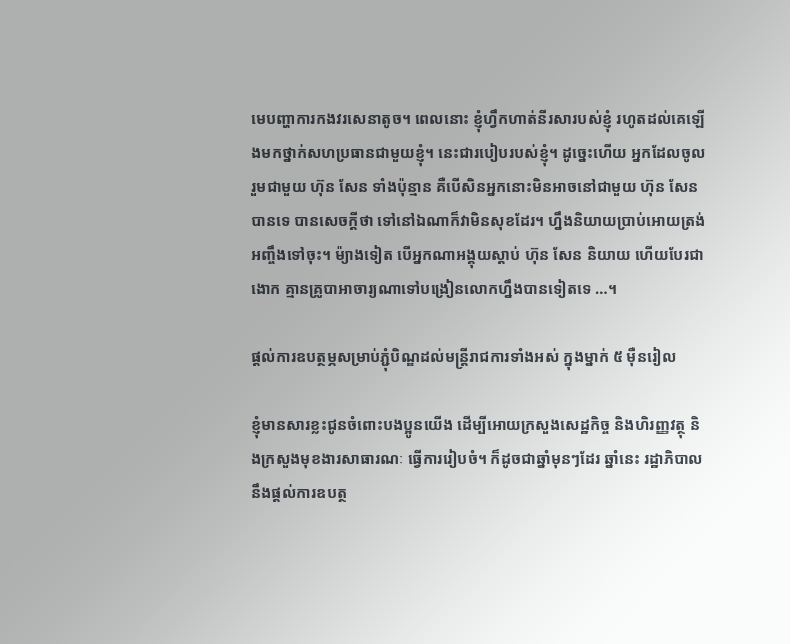មេបញ្ហាការកងវរសេនាតូច។ ពេលនោះ ខ្ញុំហ្វឹកហាត់នីរសារបស់ខ្ញុំ រហូតដល់គេឡើងមកថ្នាក់សហប្រធានជាមួយខ្ញុំ។ នេះជារបៀបរបស់ខ្ញុំ។ ដូច្នេះហើយ អ្នកដែលចូលរួមជាមួយ ហ៊ុន សែន ទាំងប៉ុន្មាន គឺបើសិនអ្នកនោះមិនអាចនៅជាមួយ ហ៊ុន សែន បានទេ បានសេចក្តីថា ទៅនៅឯណាក៏វាមិនសុខដែរ។ ហ្នឹងនិយាយប្រាប់អោយត្រង់អញ្ចឹងទៅចុះ។ ម៉្យាងទៀត បើអ្នកណាអង្គុយស្តាប់ ហ៊ុន សែន និយាយ ហើយបែរជាងោក គ្មានគ្រូបាអាចារ្យណាទៅបង្រៀនលោកហ្នឹងបានទៀតទេ …។

ផ្តល់ការឧបត្ថម្ភសម្រាប់ភ្ជុំបិណ្ឌដល់មន្ត្រីរាជការទាំងអស់ ក្នុងម្នាក់ ៥ ម៉ឺនរៀល

ខ្ញុំមានសារខ្លះជូនចំពោះបងប្អូនយើង ដើម្បីអោយក្រសួងសេដ្ឋកិច្ច និងហិរញ្ញវត្ថុ និងក្រសួងមុខងារសាធារណៈ ធ្វើការរៀបចំ។ ក៏ដូចជាឆ្នាំមុនៗដែរ ឆ្នាំនេះ រដ្ឋាភិបាលនឹងផ្តល់ការឧបត្ថ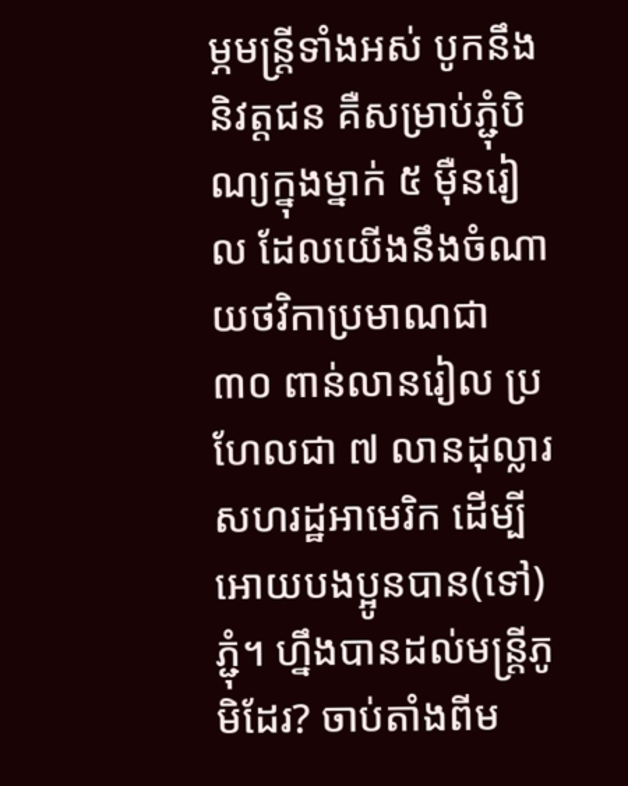ម្ភមន្ត្រីទាំងអស់ បូកនឹងនិវត្តជន គឺសម្រាប់ភ្ជុំបិណ្យក្នុងម្នាក់ ៥ ម៉ឺនរៀល ដែលយើងនឹងចំណាយថវិកាប្រមាណជា ៣០ ពាន់លានរៀល ប្រហែលជា ៧ លានដុល្លារ សហរដ្ឋអាមេរិក ដើម្បីអោយបងប្អូនបាន(ទៅ)ភ្ជុំ។ ហ្នឹងបានដល់មន្រ្តីភូមិដែរ? ចាប់តាំងពីម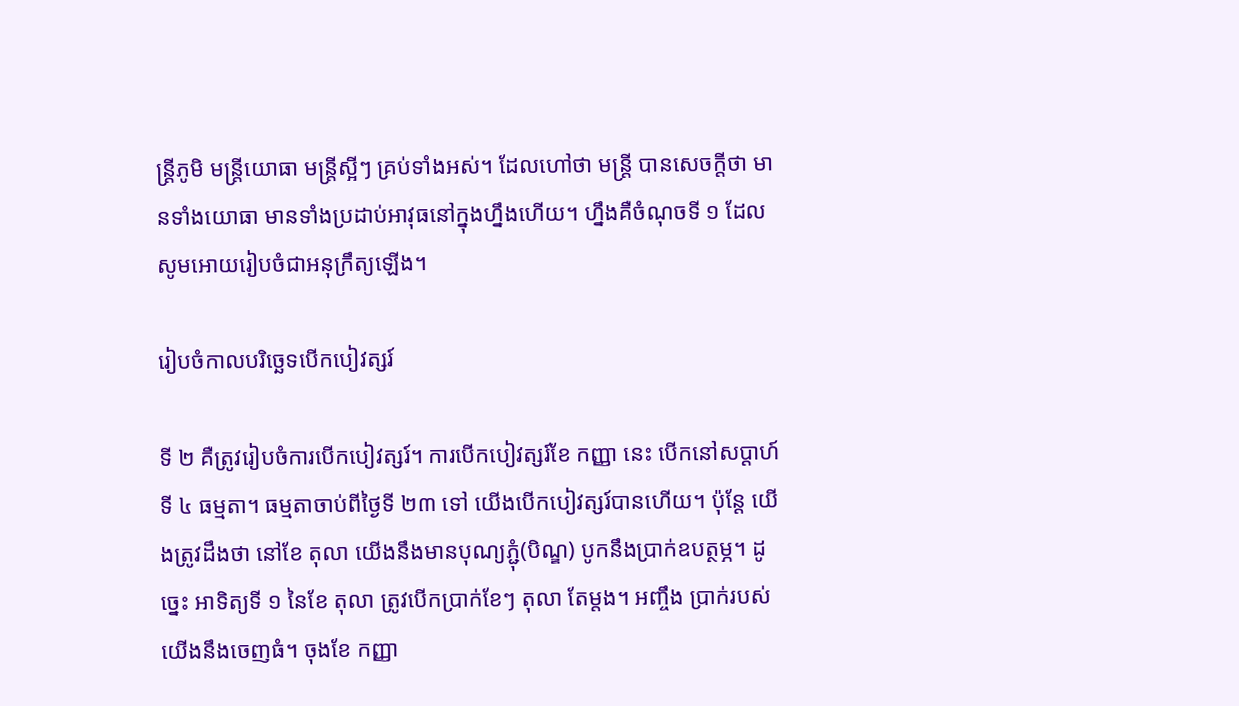ន្ត្រីភូមិ មន្ត្រីយោធា មន្ត្រីស្អីៗ គ្រប់ទាំងអស់។ ដែលហៅថា មន្ត្រី បានសេចក្តីថា មានទាំងយោធា មានទាំងប្រដាប់អាវុធនៅក្នុងហ្នឹងហើយ។ ហ្នឹងគឺចំណុចទី ១ ដែលសូមអោយរៀបចំជាអនុក្រឹត្យឡើង។

រៀបចំកាលបរិច្ឆេទបើកបៀវត្សរ៍

ទី ២ គឺត្រូវរៀបចំការបើកបៀវត្សរ៍។ ការបើកបៀវត្សរ៍ខែ កញ្ញា នេះ បើកនៅសប្តាហ៍ទី ៤ ធម្មតា។ ធម្មតាចាប់ពីថ្ងៃទី ២៣ ទៅ យើងបើកបៀវត្សរ៍បានហើយ។ ប៉ុន្តែ យើងត្រូវដឹងថា នៅខែ តុលា យើងនឹងមានបុណ្យភ្ជុំ(បិណ្ឌ) បូកនឹងប្រាក់ឧបត្ថម្ភ។ ដូច្នេះ អាទិត្យទី ១ នៃខែ តុលា ត្រូវបើកប្រាក់ខែៗ តុលា តែម្តង។ អញ្ចឹង ប្រាក់របស់យើងនឹងចេញធំ។ ចុងខែ កញ្ញា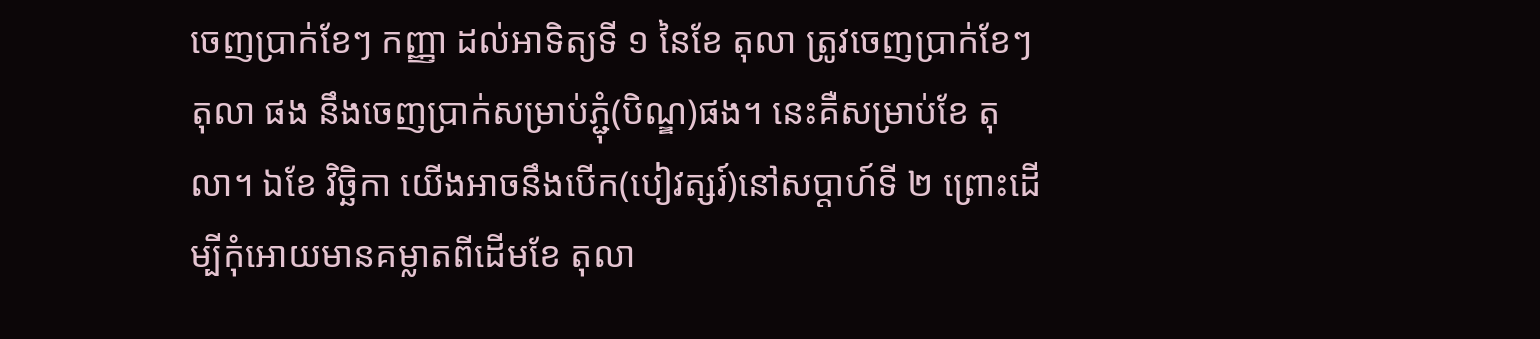ចេញប្រាក់ខែៗ កញ្ញា ដល់អាទិត្យទី ១ នៃខែ តុលា ត្រូវចេញប្រាក់ខែៗ តុលា ផង នឹងចេញប្រាក់សម្រាប់ភ្ជុំ(បិណ្ឌ)ផង។ នេះគឺសម្រាប់ខែ តុលា។ ឯខែ វិច្ឆិកា យើងអាចនឹងបើក(បៀវត្សរ៍)នៅសប្តាហ៍ទី ២ ព្រោះដើម្បីកុំអោយមានគម្លាតពីដើមខែ តុលា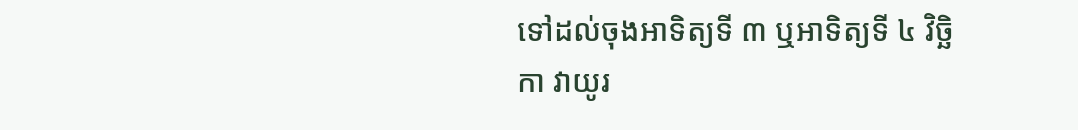ទៅដល់ចុងអាទិត្យទី ៣ ឬអាទិត្យទី ៤ វិច្ឆិកា វាយូរ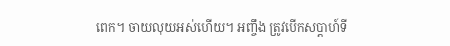ពេក។ ចាយលុយអស់ហើយ។ អញ្ចឹង ត្រូវបើកសប្តាហ៍ទី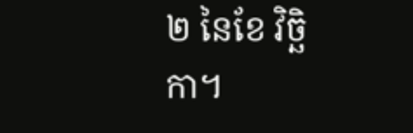២ នៃខែ វិច្ឆិកា។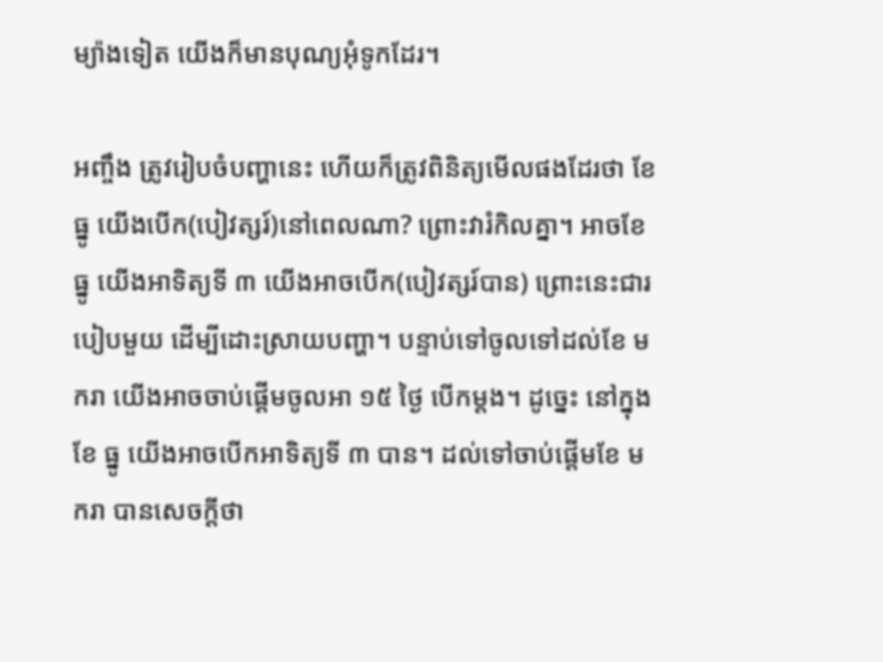ម្យ៉ាងទៀត យើងក៏មានបុណ្យអុំទូកដែរ។

អញ្ចឹង ត្រូវរៀបចំបញ្ហានេះ ហើយក៏ត្រូវពិនិត្យមើលផងដែរថា ខែ ធ្នូ យើងបើក(បៀវត្សរ៍)នៅពេលណា? ព្រោះវារំកិលគ្នា។ អាចខែ ធ្នូ យើងអាទិត្យទី ៣ យើងអាចបើក(បៀវត្សរ៍បាន) ព្រោះនេះជារបៀបមួយ ដើម្បីដោះស្រាយបញ្ហា។ បន្ទាប់ទៅចូលទៅដល់ខែ មករា យើងអាចចាប់ផ្តើមចូលអា ១៥ ថ្ងៃ បើកម្តង។ ដូច្នេះ នៅក្នុងខែ ធ្នូ យើងអាចបើកអាទិត្យទី ៣ បាន។ ដល់ទៅចាប់ផ្តើមខែ មករា បានសេចក្តីថា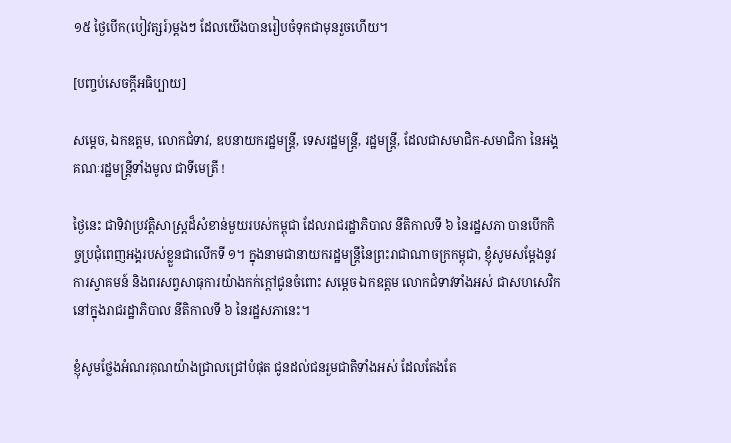១៥ ថ្ងៃបើក(បៀវត្សរ៍)ម្តងៗ ដែលយើងបានរៀបចំទុកជាមុនរួចហើយ។

[បញ្ចប់សេចក្តីអធិប្បាយ]

សម្តេច, ឯកឧត្តម, លោកជំទាវ, ឧបនាយករដ្ឋមន្ត្រី, ទេសរដ្ឋមន្ត្រី, រដ្ឋមន្ត្រី, ដែលជាសមាជិក-សមាជិកា នៃអង្គគណៈរដ្ឋមន្ត្រីទាំងមូល ជាទីមេត្រី !

ថ្ងៃនេះ ជាទិវាប្រវត្តិសាស្ត្រដ៏សំខាន់មួយរបស់កម្ពុជា ដែលរាជរដ្ឋាភិបាល នីតិកាលទី ៦ នៃរដ្ឋសភា បានបើកកិច្ចប្រជុំពេញអង្គរបស់ខ្លួនជាលើកទី ១។ ក្នុងនាមជានាយករដ្ឋមន្ត្រីនៃព្រះរាជាណាចក្រកម្ពុជា, ខ្ញុំសូមសម្តែងនូវការស្វាគមន៍ និងពរសព្វសាធុការយ៉ាងកក់ក្តៅជូនចំពោះ សម្តេច ឯកឧត្តម លោកជំទាវទាំងអស់ ជាសហសេវិកនៅក្នុងរាជរដ្ឋាភិបាល នីតិកាលទី ៦ នៃរដ្ឋសភានេះ។

ខ្ញុំសូមថ្លែងអំណរគុណយ៉ាងជ្រាលជ្រៅបំផុត ជូនដល់ជនរួមជាតិទាំងអស់ ដែលតែងតែ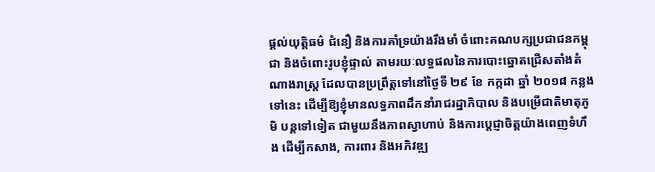ផ្តល់យុត្តិធម៌ ជំនឿ និងការគាំទ្រយ៉ាងរឹងមាំ ចំពោះគណបក្សប្រជាជនកម្ពុជា និងចំពោះរូបខ្ញុំផ្ទាល់ តាមរយៈលទ្ធផលនៃការបោះឆ្នោតជ្រើសតាំងតំណាងរាស្ត្រ ដែលបានប្រព្រឹត្តទៅនៅថ្ងៃទី ២៩ ខែ កក្កដា ឆ្នាំ ២០១៨ កន្លងទៅនេះ ដើម្បីឱ្យខ្ញុំមានលទ្ធភាពដឹកនាំរាជរដ្ឋាភិបាល និងបម្រើជាតិមាតុភូមិ បន្តទៅទៀត ជាមួយនឹងភាពស្វាហាប់ និងការប្តេជ្ញាចិត្តយ៉ាងពេញទំហឹង ដើម្បីកសាង, ការពារ និងអភិវឌ្ឍ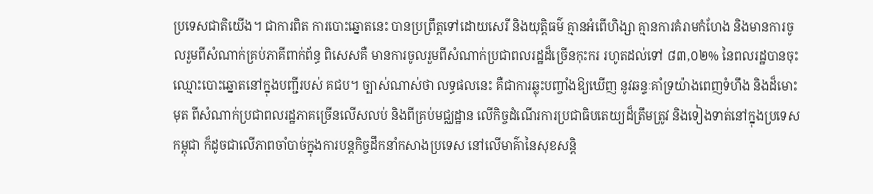ប្រទេសជាតិយើង។ ជាការពិត ការបោះឆ្នោតនេះ បានប្រព្រឹត្តទៅដោយសេរី និងយុត្តិធម៌ គ្មានអំពើហិង្សា គ្មានការគំរាមកំហែង និងមានការចូលរួមពីសំណាក់គ្រប់ភាគីពាក់ព័ន្ធ ពិសេសគឺ មានការចូលរួមពីសំណាក់ប្រជាពលរដ្ឋដ៏ច្រើនកុះករ រហូតដល់ទៅ ៨៣,០២% នៃពលរដ្ឋបានចុះ ឈ្មោះបោះឆ្នោតនៅក្នុងបញ្ជីរបស់ គជប។ ច្បាស់ណាស់ថា លទ្ធផលនេះ គឺជាការឆ្លុះបញ្ចាំងឱ្យឃើញ នូវឆន្ទៈគាំទ្រយ៉ាងពេញទំហឹង និងដ៏មោះមុត ពីសំណាក់ប្រជាពលរដ្ឋភាគច្រើនលើសលប់ និងពីគ្រប់មជ្ឈដ្ឋាន លើកិច្ចដំណើរការប្រជាធិបតេយ្យដ៏ត្រឹមត្រូវ និងទៀងទាត់នៅក្នុងប្រទេសកម្ពុជា ក៏ដូចជាលើភាពចាំបាច់ក្នុងការបន្តកិច្ចដឹកនាំកសាងប្រទេស នៅលើមាគ៌ានៃសុខសន្តិ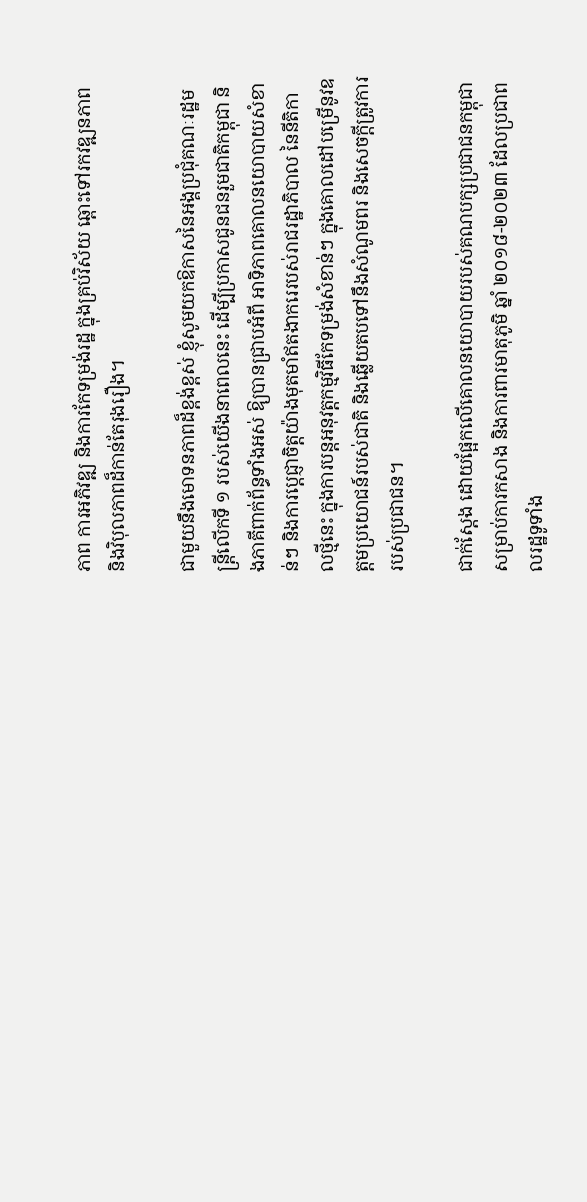ភាព ការអភិវឌ្ឍ និងការកែទម្រង់រដ្ឋ ក្នុងគ្រប់វិស័យ ឆ្ពោះទៅរកវឌ្ឍនភាព និងវិបុលភាពដ៏កាន់តែរុងរឿង។

ជាមួយនឹងមោទនភាពដ៏ខ្ពង់ខ្ពស់ ខ្ញុំសូមយកឱកាសនៃអង្គប្រជុំគណៈរដ្ឋមន្ត្រីលើកទី ១ របស់យើងនាពេលនេះ ដើម្បីប្រកាសជូនជនរួមជាតិកម្ពុជា និងភាគីពាក់ព័ន្ធទាំងអស់ ឱ្យបានជ្រាបអំពី ឤទិភាពគោលនយោបាយសំខាន់ៗ និងការប្តេជ្ញាចិត្តយ៉ាងមុតមាំឥតងាករេរបស់រាជរដ្ឋាភិបាល នៃនីតិកាលថ្មីនេះ ក្នុងការបន្តអនុវត្តកម្មវិធីកែទម្រង់សំខាន់ៗ ក្នុងគោលដៅបម្រើនូវឧត្តមប្រយោជន៍របស់ជាតិ និងឆ្លើយតបទៅនឹងសំណូមពរ និងសេចក្តីត្រូវការរបស់ប្រជាជន។

ជាក់ស្តែង ដោយផ្អែកលើគោលនយោបាយរបស់គណបក្សប្រជាជនកម្ពុជា សម្រាប់ការកសាង និងការពារមាតុភូមិ ឆ្នាំ ២០១៨-២០២៣ ដែលប្រជាពលរដ្ឋទូទាំង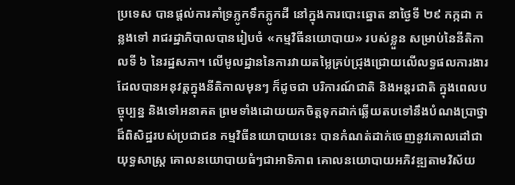ប្រទេស បានផ្តល់ការគាំទ្រភ្លូកទឹកភ្លូកដី នៅក្នុងការបោះឆ្នោត នាថ្ងៃទី ២៩ កក្កដា កន្លងទៅ រាជរដ្ឋាភិបាលបានរៀបចំ «កម្មវិធីនយោបាយ» របស់ខ្លួន សម្រាប់នៃនីតិកាលទី ៦ នៃរដ្ឋសភា។ លើមូលដ្ឋាននៃការវាយតម្លៃគ្រប់ជ្រុងជ្រោយលើលទ្ធផលការងារដែលបានអនុវត្តក្នុងនីតិកាលមុនៗ ក៏ដូចជា បរិការណ៍ជាតិ និងអន្តរជាតិ ក្នុងពេលបច្ចុប្បន្ន និងទៅអនាគត ព្រមទាំងដោយយកចិត្តទុកដាក់ឆ្លើយតបទៅនឹងបំណងប្រាថ្នាដ៏ពិសិដ្ឋរបស់ប្រជាជន កម្មវិធីនយោបាយនេះ បានកំណត់ដាក់ចេញនូវគោលដៅជាយុទ្ធសាស្ត្រ គោលនយោបាយធំៗជាឤទិភាព គោលនយោបាយអភិវឌ្ឍតាមវិស័យ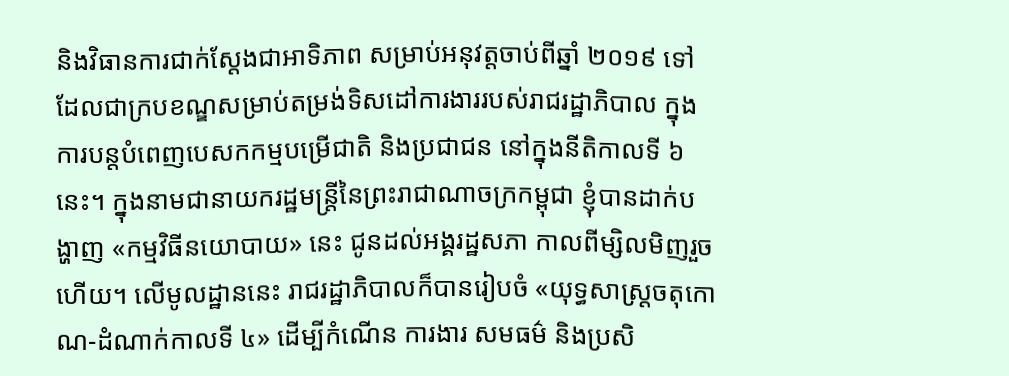និងវិធានការជាក់ស្តែងជាឤទិភាព សម្រាប់អនុវត្តចាប់ពីឆ្នាំ ២០១៩ ទៅ ដែលជាក្របខណ្ឌសម្រាប់តម្រង់ទិសដៅការងាររបស់រាជរដ្ឋាភិបាល ក្នុងការបន្តបំពេញបេសកកម្មបម្រើជាតិ និងប្រជាជន នៅក្នុងនីតិកាលទី ៦ នេះ។ ក្នុងនាមជានាយករដ្ឋមន្ត្រីនៃព្រះរាជាណាចក្រកម្ពុជា ខ្ញុំបានដាក់បង្ហាញ «កម្មវិធីនយោបាយ» នេះ ជូនដល់អង្គរដ្ឋសភា កាលពីម្សិលមិញរួចហើយ។ លើមូលដ្ឋាននេះ រាជរដ្ឋាភិបាលក៏បានរៀបចំ «យុទ្ធសាស្ត្រចតុកោណ-ដំណាក់កាលទី ៤» ដើម្បីកំណើន ការងារ សមធម៌ និងប្រសិ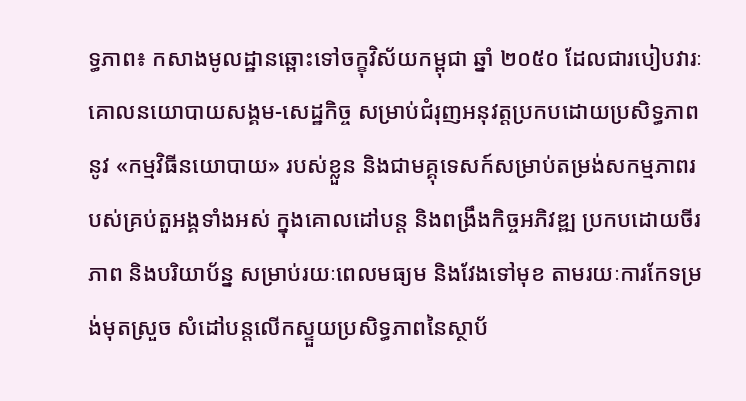ទ្ធភាព៖ កសាងមូលដ្ឋានឆ្ពោះទៅចក្ខុវិស័យកម្ពុជា ឆ្នាំ ២០៥០ ដែលជារបៀបវារៈគោលនយោបាយសង្គម-សេដ្ឋកិច្ច សម្រាប់ជំរុញអនុវត្តប្រកបដោយប្រសិទ្ធភាពនូវ «កម្មវិធីនយោបាយ» របស់ខ្លួន និងជាមគ្គុទេសក៍សម្រាប់តម្រង់សកម្មភាពរបស់គ្រប់តួអង្គទាំងអស់ ក្នុងគោលដៅបន្ត និងពង្រឹងកិច្ចអភិវឌ្ឍ ប្រកបដោយចីរភាព និងបរិយាប័ន្ន សម្រាប់រយៈពេលមធ្យម និងវែងទៅមុខ តាមរយៈការកែទម្រង់មុតស្រួច សំដៅបន្តលើកស្ទួយប្រសិទ្ធភាពនៃស្ថាប័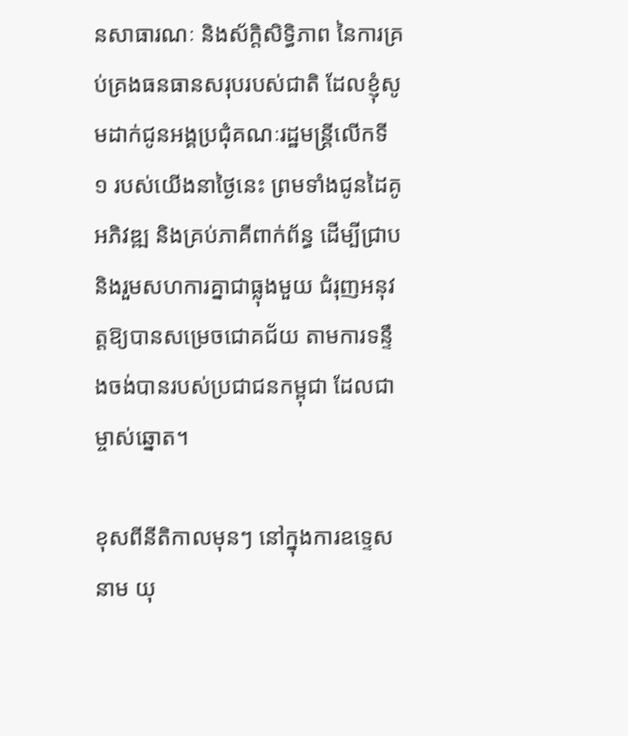នសាធារណៈ និងស័ក្តិសិទ្ធិភាព នៃការគ្រប់គ្រងធនធានសរុបរបស់ជាតិ ដែលខ្ញុំសូមដាក់ជូនអង្គប្រជុំគណៈរដ្ឋមន្ត្រីលើកទី ១ របស់យើងនាថ្ងៃនេះ ព្រមទាំងជូនដៃគូអភិវឌ្ឍ និងគ្រប់ភាគីពាក់ព័ន្ធ ដើម្បីជ្រាប និងរួមសហការគ្នាជាធ្លុងមួយ ជំរុញអនុវត្តឱ្យបានសម្រេចជោគជ័យ តាមការទន្ទឹងចង់បានរបស់ប្រជាជនកម្ពុជា ដែលជាម្ចាស់ឆ្នោត។

ខុសពីនីតិកាលមុនៗ នៅក្នុងការឧទ្ទេសនាម យុ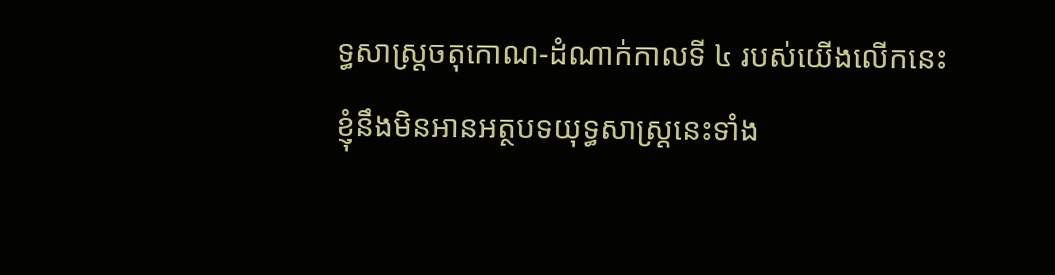ទ្ធសាស្ត្រចតុកោណ-ដំណាក់កាលទី ៤ របស់យើងលើកនេះ ខ្ញុំនឹងមិនឤនអត្ថបទយុទ្ធសាស្ត្រនេះទាំង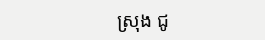ស្រុង ជូ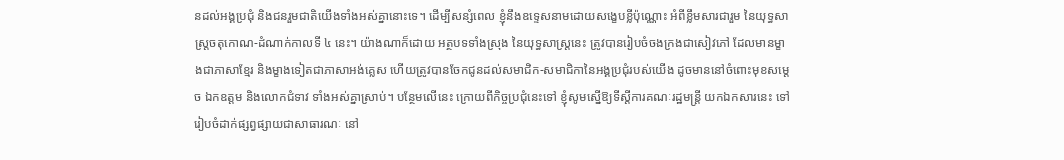នដល់អង្គប្រជុំ និងជនរួមជាតិយើងទាំងអស់គ្នានោះទេ។ ដើម្បីសន្សំពេល ខ្ញុំនឹងឧទ្ទេសនាមដោយសង្ខេបខ្លីប៉ុណ្ណោះ អំពីខ្លឹមសារជារួម នៃយុទ្ធសាស្ត្រចតុកោណ-ដំណាក់កាលទី ៤ នេះ។ យ៉ាងណាក៏ដោយ អត្ថបទទាំងស្រុង នៃយុទ្ធសាស្ត្រនេះ ត្រូវបានរៀបចំចងក្រងជាសៀវភៅ ដែលមានម្ខាងជាភាសាខ្មែរ និងម្ខាងទៀតជាភាសាអង់គ្លេស ហើយត្រូវបានចែកជូនដល់សមាជិក-សមាជិកានៃអង្គប្រជុំរបស់យើង ដូចមាននៅចំពោះមុខសម្តេច ឯកឧត្តម និងលោកជំទាវ ទាំងអស់គ្នាស្រាប់។ បន្ថែមលើនេះ ក្រោយពីកិច្ចប្រជុំនេះទៅ ខ្ញុំសូមស្នើឱ្យទីស្តីការគណៈរដ្ឋមន្ត្រី យកឯកសារនេះ ទៅរៀបចំដាក់ផ្សព្វផ្សាយជាសាធារណៈ នៅ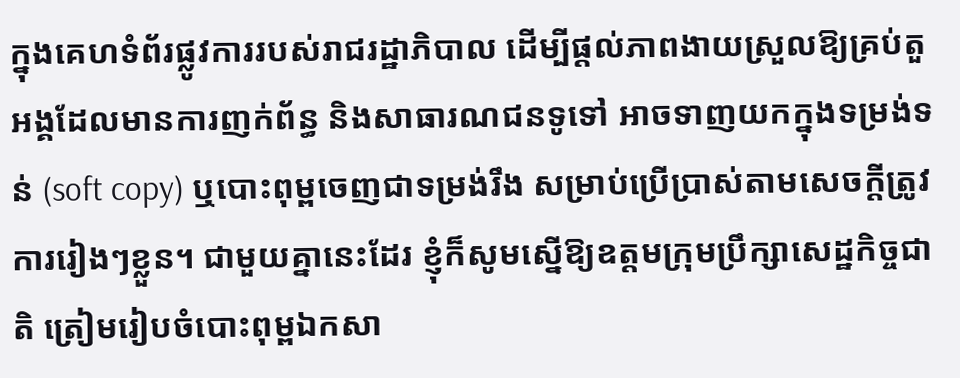ក្នុងគេហទំព័រផ្លូវការរបស់រាជរដ្ឋាភិបាល ដើម្បីផ្តល់ភាពងាយស្រួលឱ្យគ្រប់តួអង្គដែលមានការញក់ព័ន្ធ និងសាធារណជនទូទៅ ឤចទាញយកក្នុងទម្រង់ទន់ (soft copy) ឬបោះពុម្ពចេញជាទម្រង់រឹង សម្រាប់ប្រើប្រាស់តាមសេចក្តីត្រូវការរៀងៗខ្លួន។ ជាមួយគ្នានេះដែរ ខ្ញុំក៏សូមស្នើឱ្យឧត្តមក្រុមប្រឹក្សាសេដ្ឋកិច្ចជាតិ ត្រៀមរៀបចំបោះពុម្ពឯកសា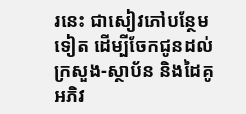រនេះ ជាសៀវភៅបន្ថែមទៀត ដើម្បីចែកជូនដល់ក្រសួង-ស្ថាប័ន និងដៃគូអភិវ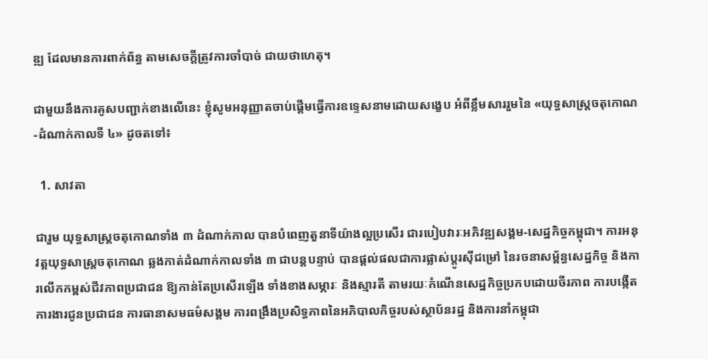ឌ្ឍ ដែលមានការពាក់ព័ន្ធ តាមសេចក្តីត្រូវការចាំបាច់ ជាយថាហេតុ។

ជាមួយនឹងការគូសបញ្ជាក់ខាងលើនេះ ខ្ញុំសូមអនុញ្ញាតចាប់ផ្តើមធ្វើការឧទ្ទេសនាមដោយសង្ខេប អំពីខ្លឹមសាររួមនៃ «យុទ្ធសាស្ត្រចតុកោណ-ដំណាក់កាលទី ៤» ដូចតទៅ៖

  1. សាវតា

ជារួម យុទ្ធសាស្ត្រចតុកោណទាំង ៣ ដំណាក់កាល បានបំពេញតួនាទីយ៉ាងល្អប្រសើរ ជារបៀបវារៈអភិវឌ្ឍសង្គម-សេដ្ឋកិច្ចកម្ពុជា។ ការអនុវត្តយុទ្ធសាស្ត្រចតុកោណ ឆ្លងកាត់ដំណាក់កាលទាំង ៣ ជាបន្តបន្ទាប់ បានផ្តល់ផលជាការផ្លាស់ប្តូរស៊ីជម្រៅ នៃរចនាសម្ព័ន្ធសេដ្ឋកិច្ច និងការលើកកម្ពស់ជីវភាពប្រជាជន ឱ្យកាន់តែប្រសើរឡើង ទាំងខាងសម្ភារៈ និងស្មារតី តាមរយៈកំណើនសេដ្ឋកិច្ចប្រកបដោយចីរភាព ការបង្កើតការងារជូនប្រជាជន ការធានាសមធម៌សង្គម ការពង្រឹងប្រសិទ្ធភាពនៃអភិបាលកិច្ចរបស់ស្ថាប័នរដ្ឋ និងការនាំកម្ពុជា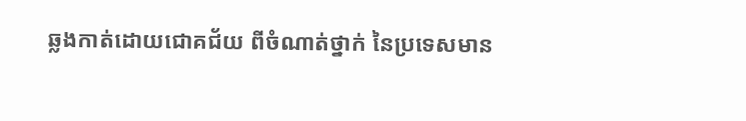ឆ្លងកាត់ដោយជោគជ័យ ពីចំណាត់ថ្នាក់ នៃប្រទេសមាន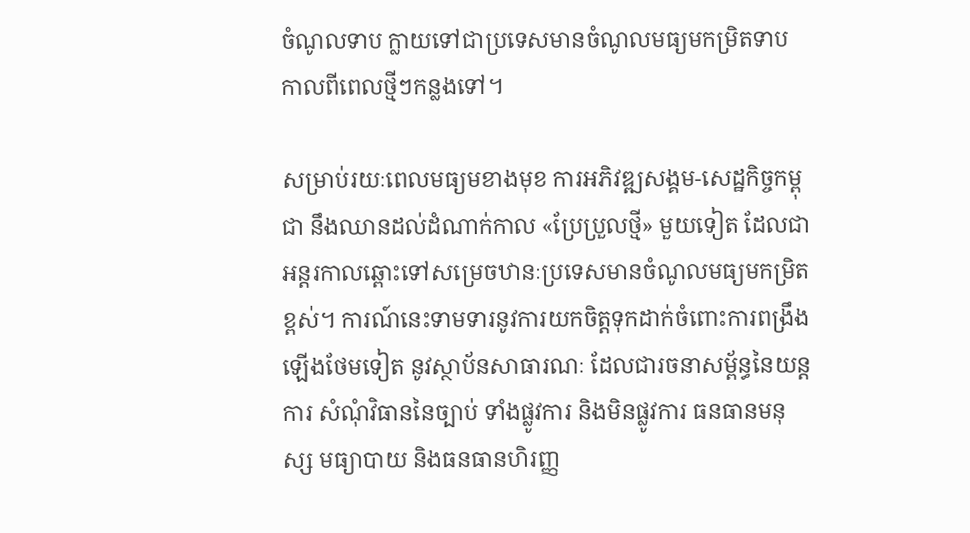ចំណូលទាប ក្លាយទៅជាប្រទេសមានចំណូលមធ្យមកម្រិតទាប កាលពីពេលថ្មីៗកន្លងទៅ។

សម្រាប់រយៈពេលមធ្យមខាងមុខ ការអភិវឌ្ឍសង្គម-សេដ្ឋកិច្ចកម្ពុជា នឹងឈានដល់ដំណាក់កាល «ប្រែប្រួលថ្មី» មួយទៀត ដែលជាអន្តរកាលឆ្ពោះទៅសម្រេចឋានៈប្រទេសមានចំណូលមធ្យមកម្រិតខ្ពស់។ ការណ៍នេះទាមទារនូវការយកចិត្តទុកដាក់ចំពោះការពង្រឹងឡើងថែមទៀត នូវស្ថាប័នសាធារណៈ ដែលជារចនាសម្ព័ន្ធនៃយន្តការ សំណុំវិធាននៃច្បាប់ ទាំងផ្លូវការ និងមិនផ្លូវការ ធនធានមនុស្ស មធ្យាបាយ និងធនធានហិរញ្ញ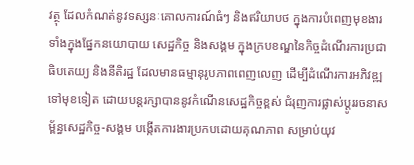វត្ថុ ដែលកំណត់នូវទស្សនៈគោលការណ៍ធំៗ និងឥរិយាបថ ក្នុងការបំពេញមុខងារ ទាំងក្នុងផ្នែកនយោបាយ សេដ្ឋកិច្ច និងសង្គម ក្នុងក្របខណ្ឌនៃកិច្ចដំណើរការប្រជាធិបតេយ្យ និងនីតិរដ្ឋ ដែលមានធម្មានុរូបភាពពេញលេញ ដើម្បីដំណើរការអភិវឌ្ឍទៅមុខទៀត ដោយបន្តរក្សាបាននូវកំណើនសេដ្ឋកិច្ចខ្ពស់ ជំរុញការផ្លាស់ប្តូររចនាសម្ព័ន្ធសេដ្ឋកិច្ច-សង្គម បង្កើតការងារប្រកបដោយគុណភាព សម្រាប់យុវ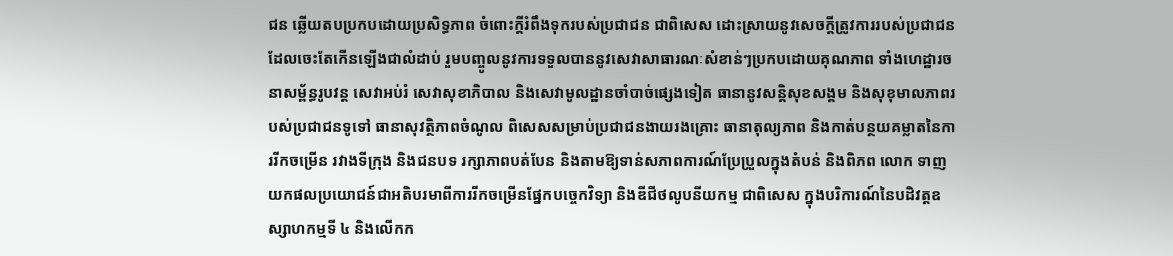ជន ឆ្លើយតបប្រកបដោយប្រសិទ្ធភាព ចំពោះក្តីរំពឹងទុករបស់ប្រជាជន ជាពិសេស ដោះស្រាយនូវសេចក្តីត្រូវការរបស់ប្រជាជន ដែលចេះតែកើនឡើងជាលំដាប់ រួមបញ្ចូលនូវការទទួលបាននូវសេវាសាធារណៈសំខាន់ៗប្រកបដោយគុណភាព ទាំងហេដ្ឋារចនាសម្ព័ន្ធរូបវន្ត សេវាអប់រំ សេវាសុខាភិបាល និងសេវាមូលដ្ឋានចាំបាច់ផ្សេងទៀត ធានានូវសន្តិសុខសង្គម និងសុខុមាលភាពរបស់ប្រជាជនទូទៅ ធានាសុវត្ថិភាពចំណូល ពិសេសសម្រាប់ប្រជាជនងាយរងគ្រោះ ធានាតុល្យភាព និងកាត់បន្ថយគម្លាតនៃការរីកចម្រើន រវាងទីក្រុង និងជនបទ រក្សាភាពបត់បែន និងតាមឱ្យទាន់សភាពការណ៍ប្រែប្រួលក្នុងតំបន់ និងពិភព លោក ទាញយកផលប្រយោជន៍ជាអតិបរមាពីការរីកចម្រើនផ្នែកបច្ចេកវិទ្យា និងឌីជីថលូបនីយកម្ម ជាពិសេស ក្នុងបរិការណ៍នៃបដិវត្តឧស្សាហកម្មទី ៤ និងលើកក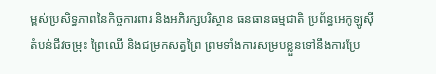ម្ពស់ប្រសិទ្ធភាពនៃកិច្ចការពារ និងអភិរក្សបរិស្ថាន ធនធានធម្មជាតិ ប្រព័ន្ធអេកូឡូស៊ី តំបន់ជីវចម្រុះ ព្រៃឈើ និងជម្រកសត្វព្រៃ ព្រមទាំងការសម្របខ្លួនទៅនឹងការប្រែ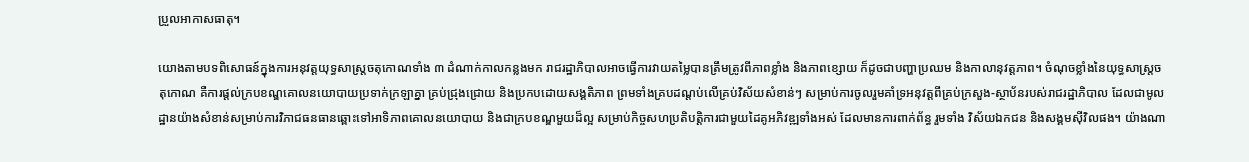ប្រួលឤកាសធាតុ។

យោងតាមបទពិសោធន៍ក្នុងការអនុវត្តយុទ្ធសាស្ត្រចតុកោណទាំង ៣ ដំណាក់កាលកន្លងមក រាជរដ្ឋាភិបាលឤចធ្វើការវាយតម្លៃបានត្រឹមត្រូវពីភាពខ្លាំង និងភាពខ្សោយ ក៏ដូចជាបញ្ហាប្រឈម និងកាលានុវត្តភាព។ ចំណុចខ្លាំងនៃយុទ្ធសាស្ត្រចតុកោណ គឺការផ្តល់ក្របខណ្ឌគោលនយោបាយប្រទាក់ក្រឡាគ្នា គ្រប់ជ្រុងជ្រោយ និងប្រកបដោយសង្គតិភាព ព្រមទាំងគ្របដណ្តប់លើគ្រប់វិស័យសំខាន់ៗ សម្រាប់ការចូលរួមគាំទ្រអនុវត្តពីគ្រប់ក្រសួង-ស្ថាប័នរបស់រាជរដ្ឋាភិបាល ដែលជាមូលដ្ឋានយ៉ាងសំខាន់សម្រាប់ការវិភាជធនធានឆ្ពោះទៅឤទិភាពគោលនយោបាយ និងជាក្របខណ្ឌមួយដ៏ល្អ សម្រាប់កិច្ចសហប្រតិបត្តិការជាមួយដៃគូអភិវឌ្ឍទាំងអស់ ដែលមានការពាក់ព័ន្ធ រួមទាំង វិស័យឯកជន និងសង្គមស៊ីវិលផង។ យ៉ាងណា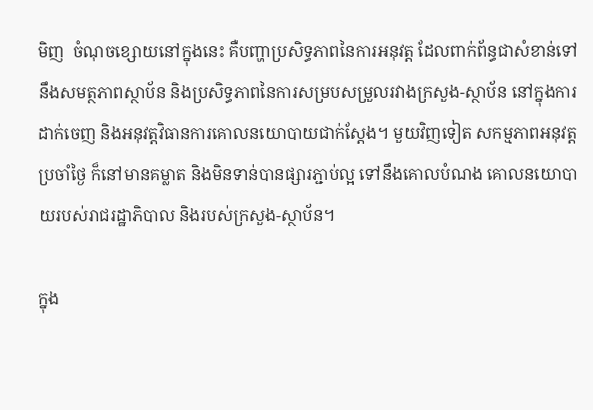មិញ  ចំណុចខ្សោយនៅក្នុងនេះ គឺបញ្ហាប្រសិទ្ធភាពនៃការអនុវត្ត ដែលពាក់ព័ន្ធជាសំខាន់ទៅនឹងសមត្ថភាពស្ថាប័ន និងប្រសិទ្ធភាពនៃការសម្របសម្រួលរវាងក្រសួង-ស្ថាប័ន នៅក្នុងការដាក់ចេញ និងអនុវត្តវិធានការគោលនយោបាយជាក់ស្តែង។ មួយវិញទៀត សកម្មភាពអនុវត្តប្រចាំថ្ងៃ ក៏នៅមានគម្លាត និងមិនទាន់បានផ្សារភ្ជាប់ល្អ ទៅនឹងគោលបំណង គោលនយោបាយរបស់រាជរដ្ឋាភិបាល និងរបស់ក្រសួង-ស្ថាប័ន។

ក្នុង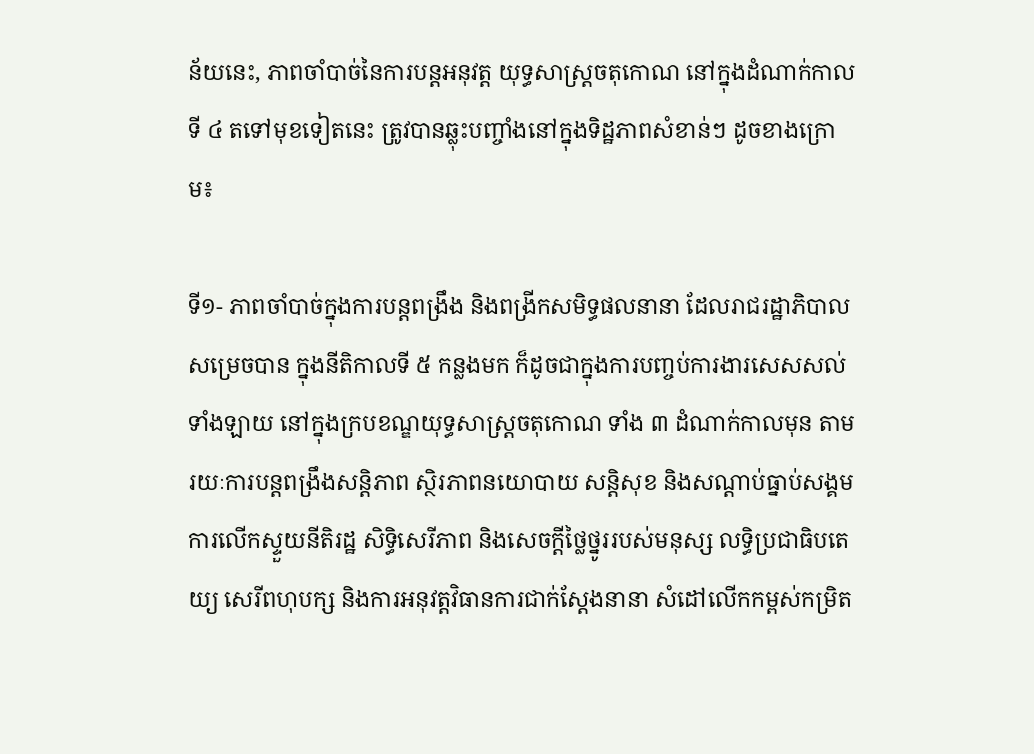ន័យនេះ, ភាពចាំបាច់នៃការបន្តអនុវត្ត យុទ្ធសាស្ត្រចតុកោណ នៅក្នុងដំណាក់កាលទី ៤ តទៅមុខទៀតនេះ ត្រូវបានឆ្លុះបញ្ចាំងនៅក្នុងទិដ្ឋភាពសំខាន់ៗ ដូចខាងក្រោម៖

ទី១- ភាពចាំបាច់ក្នុងការបន្តពង្រឹង និងពង្រីកសមិទ្ធផលនានា ដែលរាជរដ្ឋាភិបាលសម្រេចបាន ក្នុងនីតិកាលទី ៥ កន្លងមក ក៏ដូចជាក្នុងការបញ្ចប់ការងារសេសសល់ទាំងឡាយ នៅក្នុងក្របខណ្ឌយុទ្ធសាស្ត្រចតុកោណ ទាំង ៣ ដំណាក់កាលមុន តាមរយៈការបន្តពង្រឹងសន្តិភាព ស្ថិរភាពនយោបាយ សន្តិសុខ និងសណ្តាប់ធ្នាប់សង្គម ការលើកស្ទួយនីតិរដ្ឋ សិទ្ធិសេរីភាព និងសេចក្តីថ្លៃថ្នូររបស់មនុស្ស លទ្ធិប្រជាធិបតេយ្យ សេរីពហុបក្ស និងការអនុវត្តវិធានការជាក់ស្តែងនានា សំដៅលើកកម្ពស់កម្រិត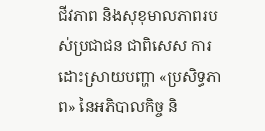ជីវភាព និងសុខុមាលភាពរបស់ប្រជាជន ជាពិសេស ការដោះស្រាយបញ្ហា «ប្រសិទ្ធភាព» នៃអភិបាលកិច្ច និ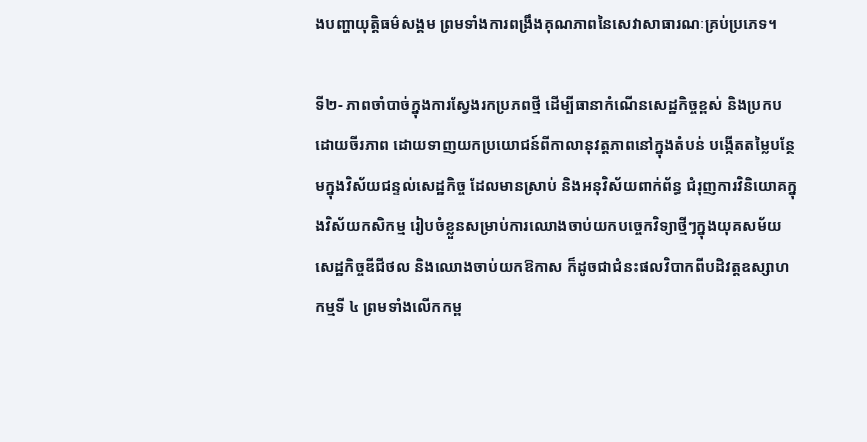ងបញ្ហាយុត្តិធម៌សង្គម ព្រមទាំងការពង្រឹងគុណភាពនៃសេវាសាធារណៈគ្រប់ប្រភេទ។

ទី២- ភាពចាំបាច់ក្នុងការស្វែងរកប្រភពថ្មី ដើម្បីធានាកំណើនសេដ្ឋកិច្ចខ្ពស់ និងប្រកបដោយចីរភាព ដោយទាញយកប្រយោជន៍ពីកាលានុវត្តភាពនៅក្នុងតំបន់ បង្កើតតម្លៃបន្ថែមក្នុងវិស័យជន្ទល់សេដ្ឋកិច្ច ដែលមានស្រាប់ និងអនុវិស័យពាក់ព័ន្ធ ជំរុញការវិនិយោគក្នុងវិស័យកសិកម្ម រៀបចំខ្លួនសម្រាប់ការឈោងចាប់យកបច្ចេកវិទ្យាថ្មីៗក្នុងយុគសម័យសេដ្ឋកិច្ចឌីជីថល និងឈោងចាប់យកឱកាស ក៏ដូចជាជំនះផលវិបាកពីបដិវត្តឧស្សាហកម្មទី ៤ ព្រមទាំងលើកកម្ព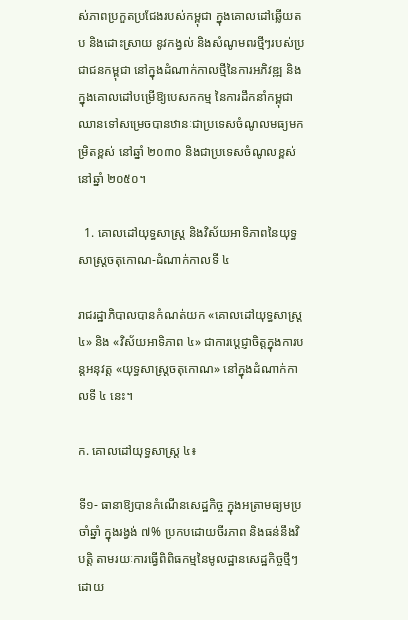ស់ភាពប្រកួតប្រជែងរបស់កម្ពុជា ក្នុងគោលដៅឆ្លើយតប និងដោះស្រាយ នូវកង្វល់ និងសំណូមពរថ្មីៗរបស់ប្រជាជនកម្ពុជា នៅក្នុងដំណាក់កាលថ្មីនៃការអភិវឌ្ឍ និងក្នុងគោលដៅបម្រើឱ្យបេសកកម្ម នៃការដឹកនាំកម្ពុជា ឈានទៅសម្រេចបានឋានៈជាប្រទេសចំណូលមធ្យមកម្រិតខ្ពស់ នៅឆ្នាំ ២០៣០ និងជាប្រទេសចំណូលខ្ពស់ នៅឆ្នាំ ២០៥០។

  1. គោលដៅយុទ្ធសាស្ត្រ និងវិស័យឤទិភាពនៃយុទ្ធសាស្ត្រចតុកោណ-ដំណាក់កាលទី ៤

រាជរដ្ឋាភិបាលបានកំណត់យក «គោលដៅយុទ្ធសាស្ត្រ ៤» និង «វិស័យឤទិភាព ៤» ជាការប្តេជ្ញាចិត្តក្នុងការបន្តអនុវត្ត «យុទ្ធសាស្ត្រចតុកោណ» នៅក្នុងដំណាក់កាលទី ៤ នេះ។

ក. គោលដៅយុទ្ធសាស្ត្រ ៤៖

ទី១- ធានាឱ្យបានកំណើនសេដ្ឋកិច្ច ក្នុងអត្រាមធ្យមប្រចាំឆ្នាំ ក្នុងរង្វង់ ៧% ប្រកបដោយចីរភាព និងធន់នឹងវិបត្តិ តាមរយៈការធ្វើពិពិធកម្មនៃមូលដ្ឋានសេដ្ឋកិច្ចថ្មីៗ ដោយ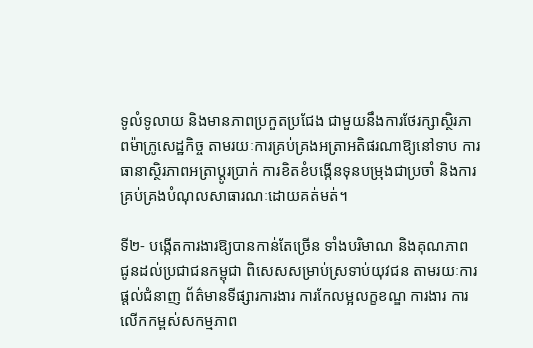ទូលំទូលាយ និងមានភាពប្រកួតប្រជែង ជាមួយនឹងការថែរក្សាស្ថិរភាពម៉ាក្រូសេដ្ឋកិច្ច តាមរយៈការគ្រប់គ្រងអត្រាអតិផរណាឱ្យនៅទាប ការធានាស្ថិរភាពអត្រាប្តូរប្រាក់ ការខិតខំបង្កើនទុនបម្រុងជាប្រចាំ និងការគ្រប់គ្រងបំណុលសាធារណៈដោយគត់មត់។

ទី២- បង្កើតការងារឱ្យបានកាន់តែច្រើន ទាំងបរិមាណ និងគុណភាព ជូនដល់ប្រជាជនកម្ពុជា ពិសេសសម្រាប់ស្រទាប់យុវជន តាមរយៈការផ្តល់ជំនាញ ព័ត៌មានទីផ្សារការងារ ការកែលម្អលក្ខខណ្ឌ ការងារ ការលើកកម្ពស់សកម្មភាព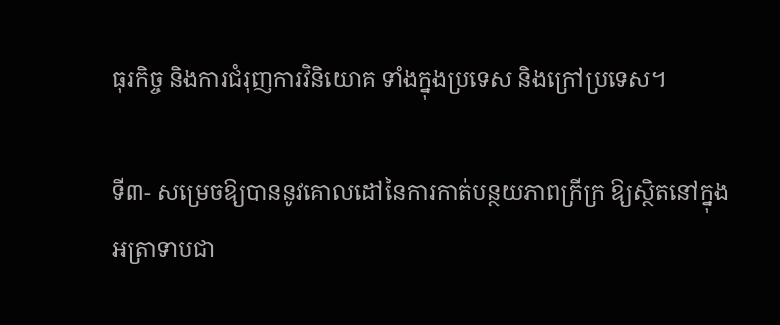ធុរកិច្ច និងការជំរុញការវិនិយោគ ទាំងក្នុងប្រទេស និងក្រៅប្រទេស។

ទី៣- សម្រេចឱ្យបាននូវគោលដៅនៃការកាត់បន្ថយភាពក្រីក្រ ឱ្យស្ថិតនៅក្នុងអត្រាទាបជា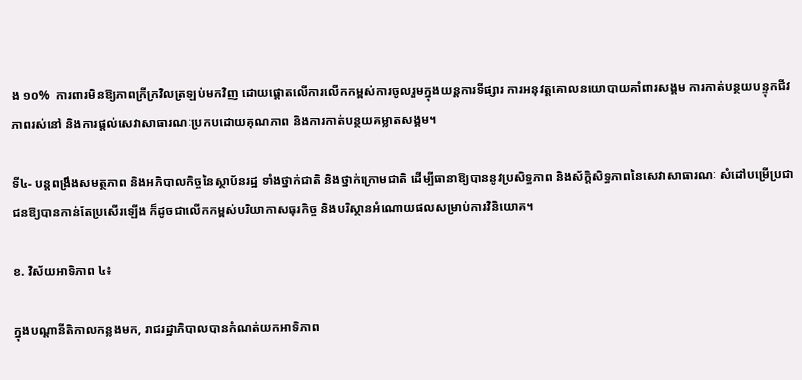ង ១០%  ការពារមិនឱ្យភាពក្រីក្រវិលត្រឡប់មកវិញ ដោយផ្តោតលើការលើកកម្ពស់ការចូលរួមក្នុងយន្តការទីផ្សារ ការអនុវត្តគោលនយោបាយគាំពារសង្គម ការកាត់បន្ថយបន្ទុកជីវភាពរស់នៅ និងការផ្តល់សេវាសាធារណៈប្រកបដោយគុណភាព និងការកាត់បន្ថយគម្លាតសង្គម។

ទី៤- បន្តពង្រឹងសមត្ថភាព និងអភិបាលកិច្ចនៃស្ថាប័នរដ្ឋ ទាំងថ្នាក់ជាតិ និងថ្នាក់ក្រោមជាតិ ដើម្បីធានាឱ្យបាននូវប្រសិទ្ធភាព និងស័ក្តិសិទ្ធភាពនៃសេវាសាធារណៈ សំដៅបម្រើប្រជាជនឱ្យបានកាន់តែប្រសើរឡើង ក៏ដូចជាលើកកម្ពស់បរិយាកាសធុរកិច្ច និងបរិស្ថានអំណោយផលសម្រាប់ការវិនិយោគ។

ខ. វិស័យឤទិភាព ៤៖

ក្នុងបណ្តានីតិកាលកន្លងមក, រាជរដ្ឋាភិបាលបានកំណត់យកឤទិភាព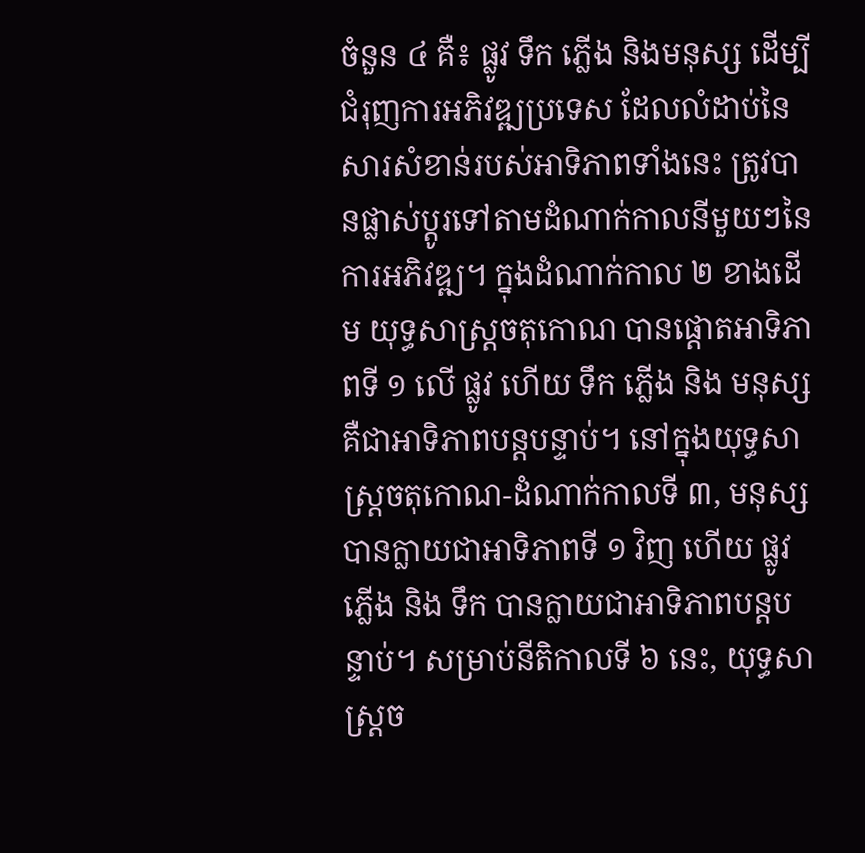ចំនួន ៤ គឺ៖ ផ្លូវ ទឹក ភ្លើង និងមនុស្ស ដើម្បីជំរុញការអភិវឌ្ឍប្រទេស ដែលលំដាប់នៃសារសំខាន់របស់ឤទិភាពទាំងនេះ ត្រូវបានផ្លាស់ប្តូរទៅតាមដំណាក់កាលនីមួយៗនៃការអភិវឌ្ឍ។ ក្នុងដំណាក់កាល ២ ខាងដើម យុទ្ធសាស្ត្រចតុកោណ បានផ្តោតឤទិភាពទី ១ លើ ផ្លូវ ហើយ ទឹក ភ្លើង និង មនុស្ស គឺជាឤទិភាពបន្តបន្ទាប់។ នៅក្នុងយុទ្ធសាស្ត្រចតុកោណ-ដំណាក់កាលទី ៣, មនុស្ស បានក្លាយជាឤទិភាពទី ១ វិញ ហើយ ផ្លូវ ភ្លើង និង ទឹក បានក្លាយជាឤទិភាពបន្តបន្ទាប់។ សម្រាប់នីតិកាលទី ៦ នេះ, យុទ្ធសាស្ត្រច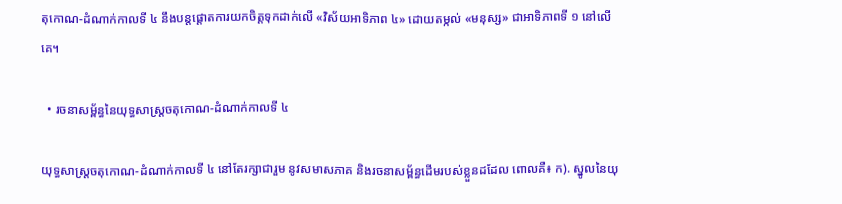តុកោណ-ដំណាក់កាលទី ៤ នឹងបន្តផ្តោតការយកចិត្តទុកដាក់លើ «វិស័យឤទិភាព ៤» ដោយតម្កល់ «មនុស្ស» ជាឤទិភាពទី ១ នៅលើគេ។

  • រចនាសម្ព័ន្ធនៃយុទ្ធសាស្ត្រចតុកោណ-ដំណាក់កាលទី ៤

យុទ្ធសាស្ត្រចតុកោណ-ដំណាក់កាលទី ៤ នៅតែរក្សាជារួម នូវសមាសភាគ និងរចនាសម្ព័ន្ធដើមរបស់ខ្លួនដដែល ពោលគឺ៖ ក). ស្នូលនៃយុ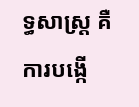ទ្ធសាស្ត្រ គឺការបង្កើ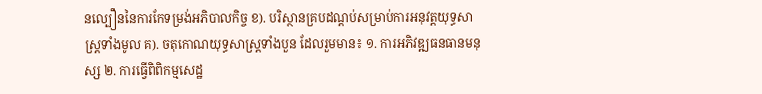នល្បឿននៃការកែទម្រង់អភិបាលកិច្ច ខ). បរិស្ថានគ្របដណ្តប់សម្រាប់ការអនុវត្តយុទ្ធសាស្ត្រទាំងមូល គ). ចតុកោណយុទ្ធសាស្ត្រទាំងបួន ដែលរួមមាន៖ ១. ការអភិវឌ្ឍធនធានមនុស្ស ២. ការធ្វើពិពិកម្មសេដ្ឋ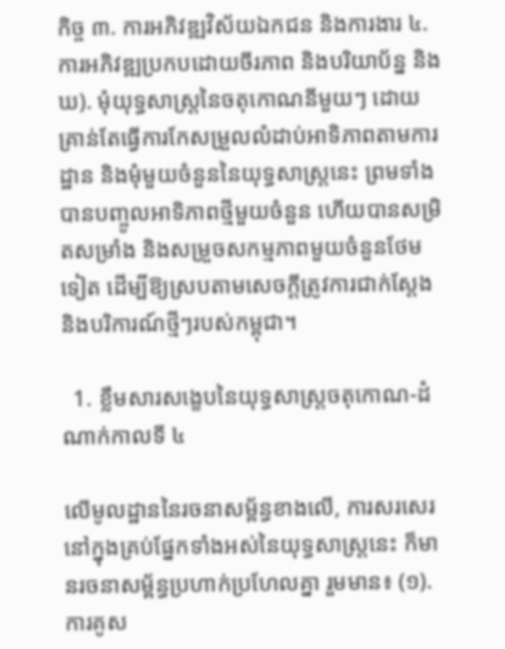កិច្ច ៣. ការអភិវឌ្ឍវិស័យឯកជន និងការងារ ៤. ការអភិវឌ្ឍប្រកបដោយចីរភាព និងបរិយាប័ន្ន និង ឃ). មុំយុទ្ធសាស្ត្រនៃចតុកោណនីមួយៗ ដោយគ្រាន់តែធ្វើការកែសម្រួលលំដាប់ឤទិភាពតាមការដ្ឋាន និងមុំមួយចំនួននៃយុទ្ធសាស្ត្រនេះ ព្រមទាំងបានបញ្ចូលឤទិភាពថ្មីមួយចំនួន ហើយបានសម្រិតសម្រាំង និងសម្រួចសកម្មភាពមួយចំនួនថែមទៀត ដើម្បីឱ្យស្របតាមសេចក្តីត្រូវការជាក់ស្តែង និងបរិការណ៍ថ្មីៗរបស់កម្ពុជា។

  1. ខ្លឹមសារសង្ខេបនៃយុទ្ធសាស្ត្រចតុកោណ-ដំណាក់កាលទី ៤

លើមូលដ្ឋាននៃរចនាសម្ព័ន្ធខាងលើ, ការសរសេរនៅក្នុងគ្រប់ផ្នែកទាំងអស់នៃយុទ្ធសាស្ត្រនេះ ក៏មានរចនាសម្ព័ន្ធប្រហាក់ប្រហែលគ្នា រួមមាន៖ (១). ការគូស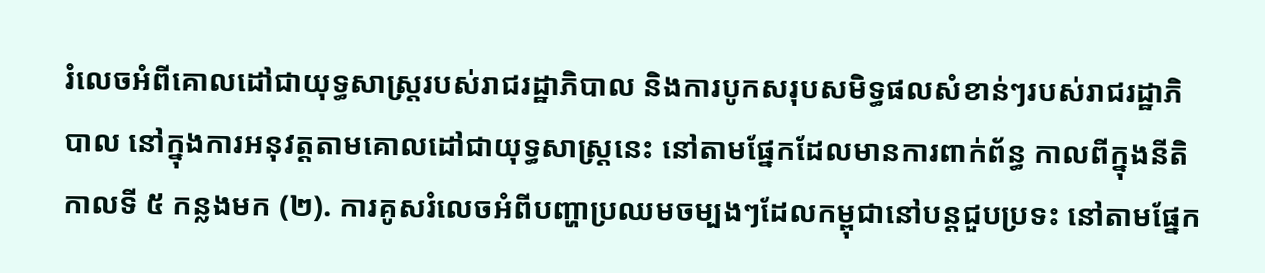រំលេចអំពីគោលដៅជាយុទ្ធសាស្ត្ររបស់រាជរដ្ឋាភិបាល និងការបូកសរុបសមិទ្ធផលសំខាន់ៗរបស់រាជរដ្ឋាភិបាល នៅក្នុងការអនុវត្តតាមគោលដៅជាយុទ្ធសាស្ត្រនេះ នៅតាមផ្នែកដែលមានការពាក់ព័ន្ធ កាលពីក្នុងនីតិកាលទី ៥ កន្លងមក (២). ការគូសរំលេចអំពីបញ្ហាប្រឈមចម្បងៗដែលកម្ពុជានៅបន្តជួបប្រទះ នៅតាមផ្នែក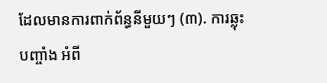ដែលមានការពាក់ព័ន្ធនីមួយៗ (៣). ការឆ្លុះបញ្ចាំង អំពី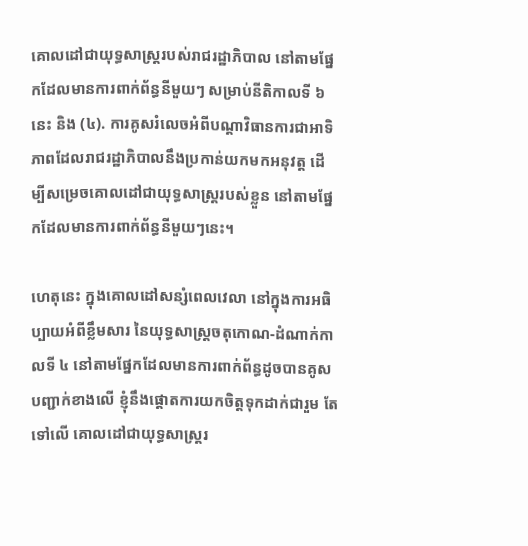គោលដៅជាយុទ្ធសាស្ត្ររបស់រាជរដ្ឋាភិបាល នៅតាមផ្នែកដែលមានការពាក់ព័ន្ធនីមួយៗ សម្រាប់នីតិកាលទី ៦ នេះ និង (៤). ការគូសរំលេចអំពីបណ្តាវិធានការជាឤទិភាពដែលរាជរដ្ឋាភិបាលនឹងប្រកាន់យកមកអនុវត្ត ដើម្បីសម្រេចគោលដៅជាយុទ្ធសាស្ត្ររបស់ខ្លួន នៅតាមផ្នែកដែលមានការពាក់ព័ន្ធនីមួយៗនេះ។

ហេតុនេះ ក្នុងគោលដៅសន្សំពេលវេលា នៅក្នុងការអធិប្បាយអំពីខ្លឹមសារ នៃយុទ្ធសាស្ត្រចតុកោណ-ដំណាក់កាលទី ៤ នៅតាមផ្នែកដែលមានការពាក់ព័ន្ធដូចបានគូសបញ្ជាក់ខាងលើ ខ្ញុំនឹងផ្តោតការយកចិត្តទុកដាក់ជារួម តែទៅលើ គោលដៅជាយុទ្ធសាស្ត្ររ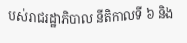បស់រាជរដ្ឋាភិបាល នីតិកាលទី ៦ និង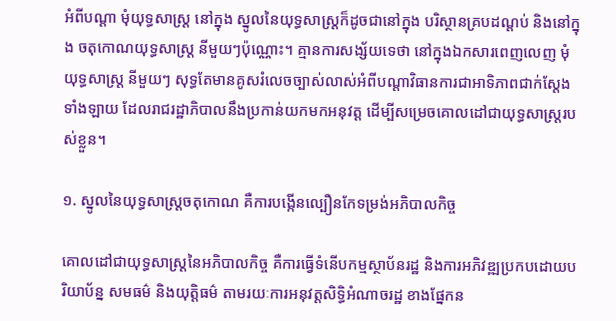អំពីបណ្តា មុំយុទ្ធសាស្ត្រ នៅក្នុង ស្នូលនៃយុទ្ធសាស្ត្រក៏ដូចជានៅក្នុង បរិស្ថានគ្របដណ្តប់ និងនៅក្នុង ចតុកោណយុទ្ធសាស្ត្រ នីមួយៗប៉ុណ្ណោះ។ គ្មានការសង្ស័យទេថា នៅក្នុងឯកសារពេញលេញ មុំយុទ្ធសាស្ត្រ នីមួយៗ សុទ្ធតែមានគូសរំលេចច្បាស់លាស់អំពីបណ្តាវិធានការជាឤទិភាពជាក់ស្តែងទាំងឡាយ ដែលរាជរដ្ឋាភិបាលនឹងប្រកាន់យកមកអនុវត្ត ដើម្បីសម្រេចគោលដៅជាយុទ្ធសាស្ត្ររបស់ខ្លួន។

១. ស្នូលនៃយុទ្ធសាស្ត្រចតុកោណ គឺការបង្កើនល្បឿនកែទម្រង់អភិបាលកិច្ច

គោលដៅជាយុទ្ធសាស្ត្រនៃអភិបាលកិច្ច គឺការធ្វើទំនើបកម្មស្ថាប័នរដ្ឋ និងការអភិវឌ្ឍប្រកបដោយបរិយាប័ន្ន សមធម៌ និងយុត្តិធម៌ តាមរយៈការអនុវត្តសិទ្ធិអំណាចរដ្ឋ ខាងផ្នែកន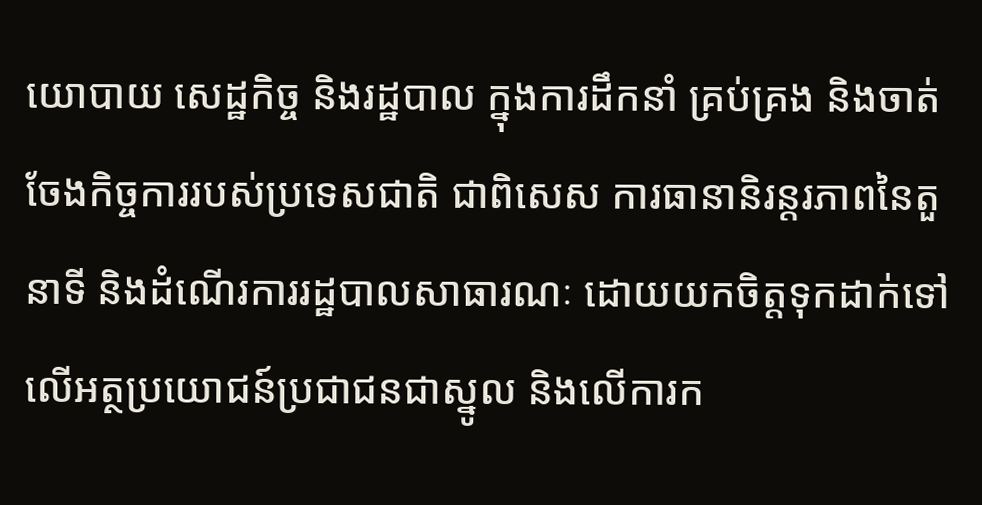យោបាយ សេដ្ឋកិច្ច និងរដ្ឋបាល ក្នុងការដឹកនាំ គ្រប់គ្រង និងចាត់ចែងកិច្ចការរបស់ប្រទេសជាតិ ជាពិសេស ការធានានិរន្តរភាពនៃតួនាទី និងដំណើរការរដ្ឋបាលសាធារណៈ ដោយយកចិត្តទុកដាក់ទៅលើអត្ថប្រយោជន៍ប្រជាជនជាស្នូល និងលើការក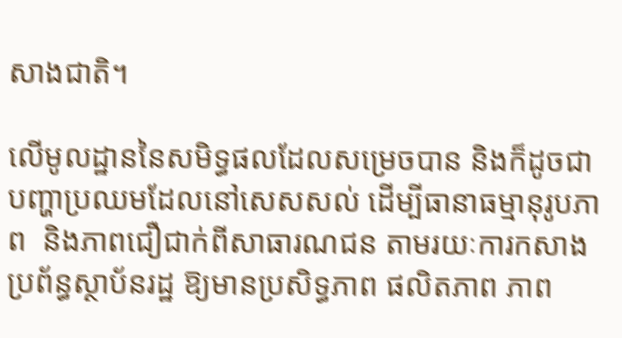សាងជាតិ។

លើមូលដ្ឋាននៃសមិទ្ធផលដែលសម្រេចបាន និងក៏ដូចជាបញ្ហាប្រឈមដែលនៅសេសសល់ ដើម្បីធានាធម្មានុរូបភាព  និងភាពជឿជាក់ពីសាធារណជន តាមរយៈការកសាងប្រព័ន្ធស្ថាប័នរដ្ឋ ឱ្យមានប្រសិទ្ធភាព ផលិតភាព ភាព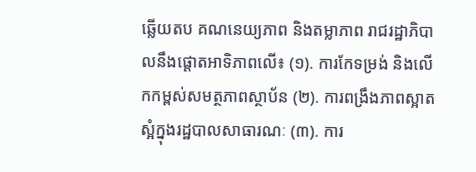ឆ្លើយតប គណនេយ្យភាព និងតម្លាភាព រាជរដ្ឋាភិបាលនឹងផ្តោតឤទិភាពលើ៖ (១). ការកែទម្រង់ និងលើកកម្ពស់សមត្ថភាពស្ថាប័ន (២). ការពង្រឹងភាពស្អាតស្អំក្នុងរដ្ឋបាលសាធារណៈ (៣). ការ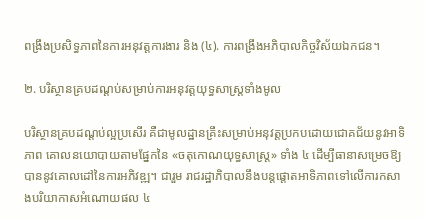ពង្រឹងប្រសិទ្ធភាពនៃការអនុវត្តការងារ និង (៤). ការពង្រឹងអភិបាលកិច្ចវិស័យឯកជន។

២. បរិស្ថានគ្របដណ្តប់សម្រាប់ការអនុវត្តយុទ្ធសាស្ត្រទាំងមូល

បរិស្ថានគ្របដណ្តប់ល្អប្រសើរ គឺជាមូលដ្ឋានគ្រឹះសម្រាប់អនុវត្តប្រកបដោយជោគជ័យនូវឤទិភាព គោលនយោបាយតាមផ្នែកនៃ «ចតុកោណយុទ្ធសាស្ត្រ» ទាំង ៤ ដើម្បីធានាសម្រេចឱ្យបាននូវគោលដៅនៃការអភិវឌ្ឍ។ ជារួម រាជរដ្ឋាភិបាលនឹងបន្តផ្តោតឤទិភាពទៅលើការកសាងបរិយាកាសអំណោយផល ៤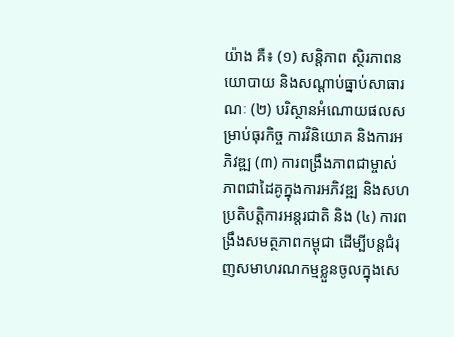យ៉ាង គឺ៖ (១) សន្តិភាព ស្ថិរភាពនយោបាយ និងសណ្តាប់ធ្នាប់សាធារណៈ (២) បរិស្ថានអំណោយផលសម្រាប់ធុរកិច្ច ការវិនិយោគ និងការអភិវឌ្ឍ (៣) ការពង្រឹងភាពជាម្ចាស់ ភាពជាដៃគូក្នុងការអភិវឌ្ឍ និងសហប្រតិបត្តិការអន្តរជាតិ និង (៤) ការពង្រឹងសមត្ថភាពកម្ពុជា ដើម្បីបន្តជំរុញសមាហរណកម្មខ្លួនចូលក្នុងសេ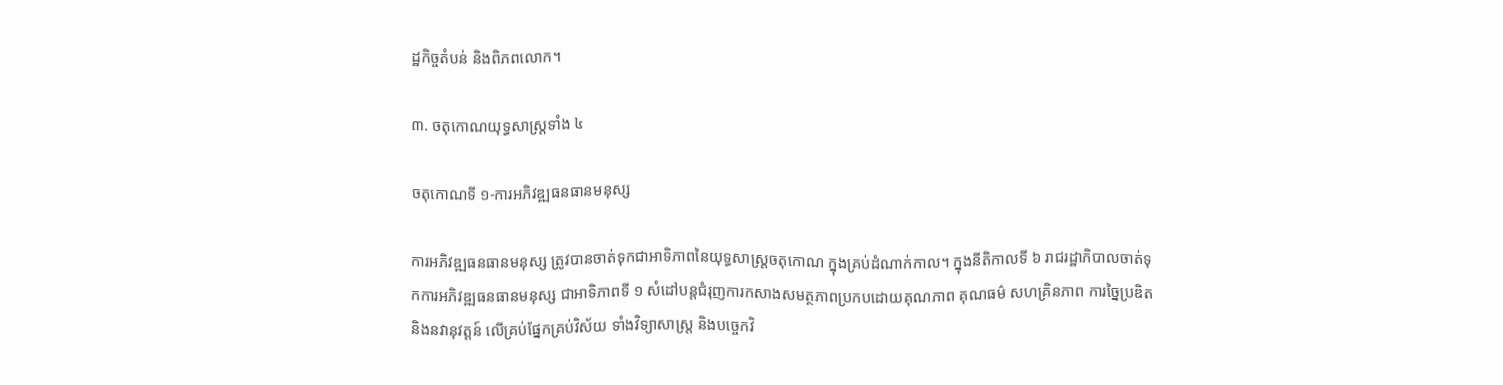ដ្ឋកិច្ចតំបន់ និងពិភពលោក។

៣. ចតុកោណយុទ្ធសាស្ត្រទាំង ៤

ចតុកោណទី ១-ការអភិវឌ្ឍធនធានមនុស្ស

ការអភិវឌ្ឍធនធានមនុស្ស ត្រូវបានចាត់ទុកជាឤទិភាពនៃយុទ្ធសាស្ត្រចតុកោណ ក្នុងគ្រប់ដំណាក់កាល។ ក្នុងនីតិកាលទី ៦ រាជរដ្ឋាភិបាលចាត់ទុកការអភិវឌ្ឍធនធានមនុស្ស ជាឤទិភាពទី ១ សំដៅបន្តជំរុញការកសាងសមត្ថភាពប្រកបដោយគុណភាព គុណធម៌ សហគ្រិនភាព ការច្នៃប្រឌិត និងនវានុវត្តន៍ លើគ្រប់ផ្នែកគ្រប់វិស័យ ទាំងវិទ្យាសាស្ត្រ និងបច្ចេកវិ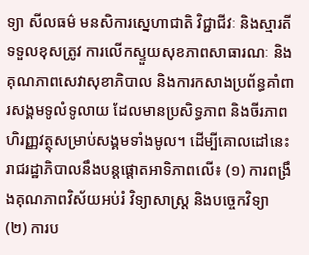ទ្យា សីលធម៌ មនសិការស្នេហាជាតិ វិជ្ជាជីវៈ និងស្មារតីទទួលខុសត្រូវ ការលើកស្ទួយសុខភាពសាធារណៈ និងគុណភាពសេវាសុខាភិបាល និងការកសាងប្រព័ន្ធគាំពារសង្គមទូលំទូលាយ ដែលមានប្រសិទ្ធភាព និងចីរភាពហិរញ្ញវត្ថុសម្រាប់សង្គមទាំងមូល។ ដើម្បីគោលដៅនេះ រាជរដ្ឋាភិបាលនឹងបន្តផ្តោតឤទិភាពលើ៖ (១) ការពង្រឹងគុណភាពវិស័យអប់រំ វិទ្យាសាស្ត្រ និងបច្ចេកវិទ្យា (២) ការប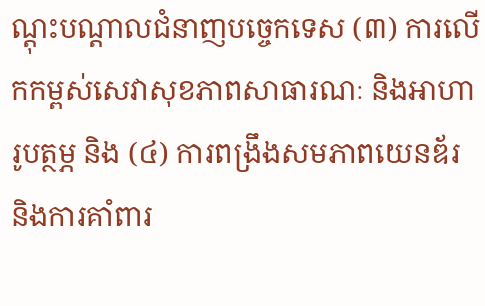ណ្តុះបណ្តាលជំនាញបច្ចេកទេស (៣) ការលើកកម្ពស់សេវាសុខភាពសាធារណៈ និងឤហារូបត្ថម្ភ និង (៤) ការពង្រឹងសមភាពយេនឌ័រ និងការគាំពារ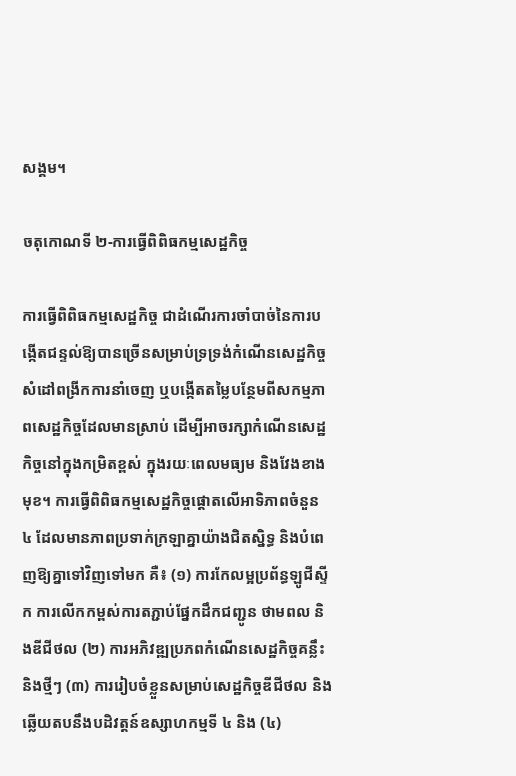សង្គម។

ចតុកោណទី ២-ការធ្វើពិពិធកម្មសេដ្ឋកិច្ច

ការធ្វើពិពិធកម្មសេដ្ឋកិច្ច ជាដំណើរការចាំបាច់នៃការបង្កើតជន្ទល់ឱ្យបានច្រើនសម្រាប់ទ្រទ្រង់កំណើនសេដ្ឋកិច្ច សំដៅពង្រីកការនាំចេញ ឬបង្កើតតម្លៃបន្ថែមពីសកម្មភាពសេដ្ឋកិច្ចដែលមានស្រាប់ ដើម្បីឤចរក្សាកំណើនសេដ្ឋកិច្ចនៅក្នុងកម្រិតខ្ពស់ ក្នុងរយៈពេលមធ្យម និងវែងខាងមុខ។ ការធ្វើពិពិធកម្មសេដ្ឋកិច្ចផ្តោតលើឤទិភាពចំនួន ៤ ដែលមានភាពប្រទាក់ក្រឡាគ្នាយ៉ាងជិតស្និទ្ធ និងបំពេញឱ្យគ្នាទៅវិញទៅមក គឺ៖ (១) ការកែលម្អប្រព័ន្ធឡូជីស្ទីក ការលើកកម្ពស់ការតភ្ជាប់ផ្នែកដឹកជញ្ជូន ថាមពល និងឌីជីថល (២) ការអភិវឌ្ឍប្រភពកំណើនសេដ្ឋកិច្ចគន្លឹះ និងថ្មីៗ (៣) ការរៀបចំខ្លួនសម្រាប់សេដ្ឋកិច្ចឌីជីថល និងឆ្លើយតបនឹងបដិវត្តន៍ឧស្សាហកម្មទី ៤ និង (៤)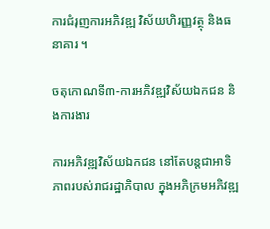ការជំរុញការអភិវឌ្ឍ វិស័យហិរញ្ញវត្ថុ និងធនាគារ ។

ចតុកោណទី៣-ការអភិវឌ្ឍវិស័យឯកជន និងការងារ

ការអភិវឌ្ឍវិស័យឯកជន នៅតែបន្តជាឤទិភាពរបស់រាជរដ្ឋាភិបាល ក្នុងអភិក្រមអភិវឌ្ឍ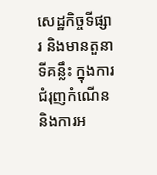សេដ្ឋកិច្ចទីផ្សារ និងមានតួនាទីគន្លឹះ ក្នុងការជំរុញកំណើន និងការអ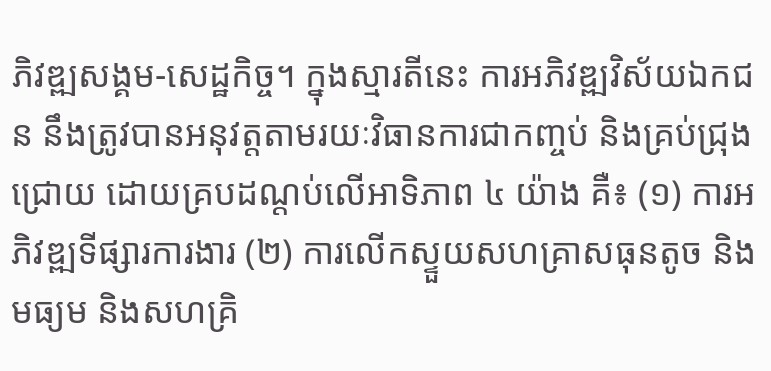ភិវឌ្ឍសង្គម-សេដ្ឋកិច្ច។ ក្នុងស្មារតីនេះ ការអភិវឌ្ឍវិស័យឯកជន នឹងត្រូវបានអនុវត្តតាមរយៈវិធានការជាកញ្ចប់ និងគ្រប់ជ្រុងជ្រោយ ដោយគ្របដណ្តប់លើឤទិភាព ៤ យ៉ាង គឺ៖ (១) ការអភិវឌ្ឍទីផ្សារការងារ (២) ការលើកស្ទួយសហគ្រាសធុនតូច និងមធ្យម និងសហគ្រិ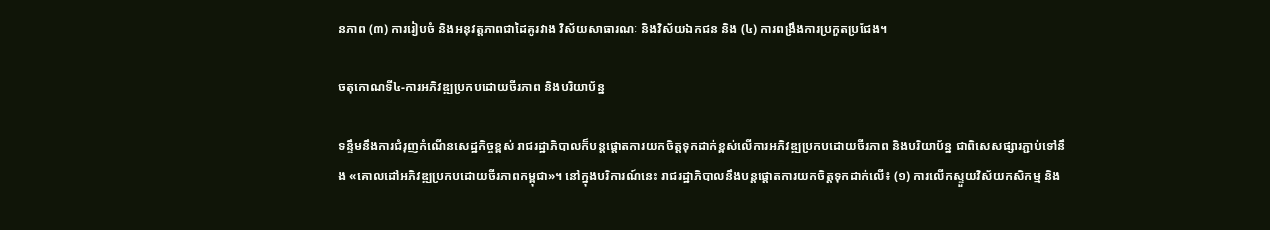នភាព (៣) ការរៀបចំ និងអនុវត្តភាពជាដៃគូរវាង វិស័យសាធារណៈ និងវិស័យឯកជន និង (៤) ការពង្រឹងការប្រកួតប្រជែង។

ចតុកោណទី៤-ការអភិវឌ្ឍប្រកបដោយចីរភាព និងបរិយាប័ន្ន

ទន្ទឹមនឹងការជំរុញកំណើនសេដ្ឋកិច្ចខ្ពស់ រាជរដ្ឋាភិបាលក៏បន្តផ្តោតការយកចិត្តទុកដាក់ខ្ពស់លើការអភិវឌ្ឍប្រកបដោយចីរភាព និងបរិយាប័ន្ន ជាពិសេសផ្សារភ្ជាប់ទៅនឹង «គោលដៅអភិវឌ្ឍប្រកបដោយចីរភាពកម្ពុជា»។ នៅក្នុងបរិការណ៍នេះ រាជរដ្ឋាភិបាលនឹងបន្តផ្តោតការយកចិត្តទុកដាក់លើ៖ (១) ការលើកស្ទួយវិស័យកសិកម្ម និង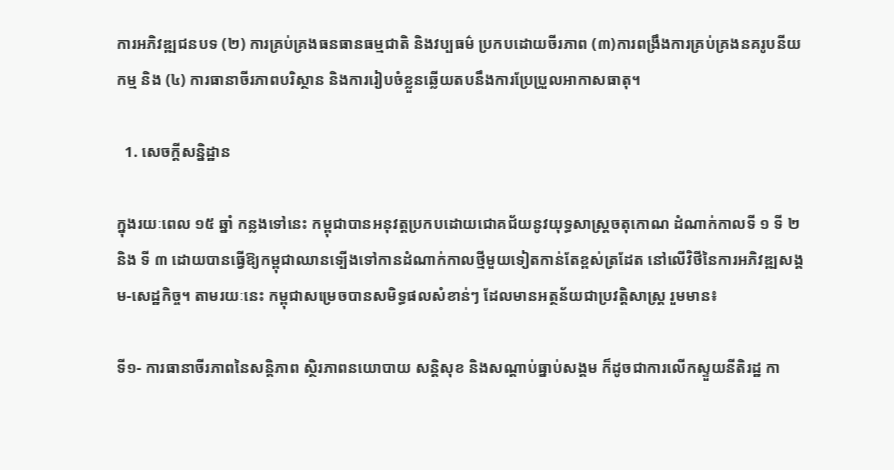ការអភិវឌ្ឍជនបទ (២) ការគ្រប់គ្រងធនធានធម្មជាតិ និងវប្បធម៌ ប្រកបដោយចីរភាព (៣)ការពង្រឹងការគ្រប់គ្រងនគរូបនីយកម្ម និង (៤) ការធានាចីរភាពបរិស្ថាន និងការរៀបចំខ្លួនឆ្លើយតបនឹងការប្រែប្រួលឤកាសធាតុ។

  1. សេចក្តីសន្និដ្ឋាន

ក្នុងរយៈពេល ១៥ ឆ្នាំ កន្លងទៅនេះ កម្ពុជាបានអនុវត្តប្រកបដោយជោគជ័យនូវយុទ្ធសាស្ត្រចតុកោណ ដំណាក់កាលទី ១ ទី ២ និង ទី ៣ ដោយបានធ្វើឱ្យកម្ពុជាឈានទ្បើងទៅកានដំណាក់កាលថ្មីមួយទៀតកាន់តែខ្ពស់ត្រដែត នៅលើវិថីនៃការអភិវឌ្ឍសង្គម-សេដ្ឋកិច្ច។ តាមរយៈនេះ កម្ពុជាសម្រេចបានសមិទ្ធផលសំខាន់ៗ ដែលមានអត្ថន័យជាប្រវត្តិសាស្ត្រ រួមមាន៖

ទី១- ការធានាចីរភាពនៃសន្តិភាព ស្ថិរភាពនយោបាយ សន្តិសុខ និងសណ្តាប់ធ្នាប់សង្គម ក៏ដូចជាការលើកស្ទួយនីតិរដ្ឋ កា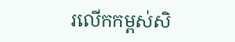រលើកកម្ពស់សិ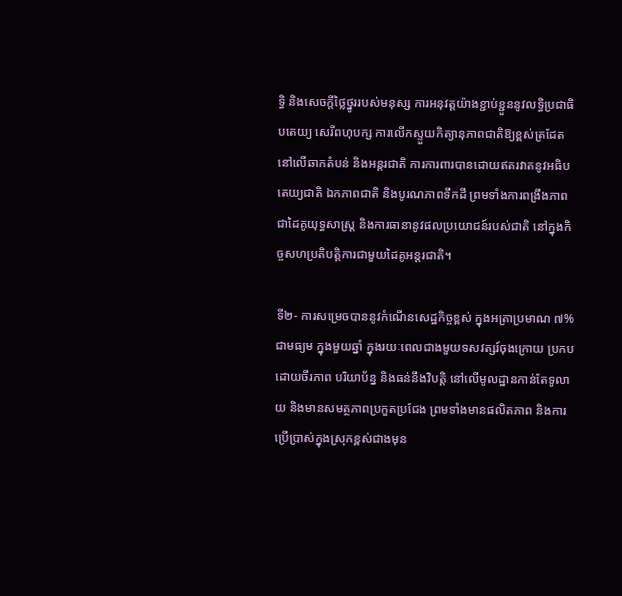ទ្ធិ និងសេចក្តីថ្លៃថ្នូររបស់មនុស្ស ការអនុវត្តយ៉ាងខ្ជាប់ខ្ជួននូវលទ្ធិប្រជាធិបតេយ្យ សេរីពហុបក្ស ការលើកស្ទួយកិត្យានុភាពជាតិឱ្យខ្ពស់ត្រដែតនៅលើឆាកតំបន់ និងអន្តរជាតិ ការការពារបានដោយឥតរវាតនូវអធិបតេយ្យជាតិ ឯកភាពជាតិ និងបូរណភាពទឹកដី ព្រមទាំងការពង្រឹងភាពជាដៃគូយុទ្ធសាស្ត្រ និងការធានានូវផលប្រយោជន៍របស់ជាតិ នៅក្នុងកិច្ចសហប្រតិបត្តិការជាមួយដៃគូអន្តរជាតិ។

ទី២- ការសម្រេចបាននូវកំណើនសេដ្ឋកិច្ចខ្ពស់ ក្នុងអត្រាប្រមាណ ៧% ជាមធ្យម ក្នុងមួយឆ្នាំ ក្នុងរយៈពេលជាងមួយទសវត្សរ៍ចុងក្រោយ ប្រកបដោយចីរភាព បរិយាប័ន្ន និងធន់នឹងវិបត្តិ នៅលើមូលដ្ឋានកាន់តែទូលាយ និងមានសមត្ថភាពប្រកួតប្រជែង ព្រមទាំងមានផលិតភាព និងការប្រើប្រាស់ក្នុងស្រុកខ្ពស់ជាងមុន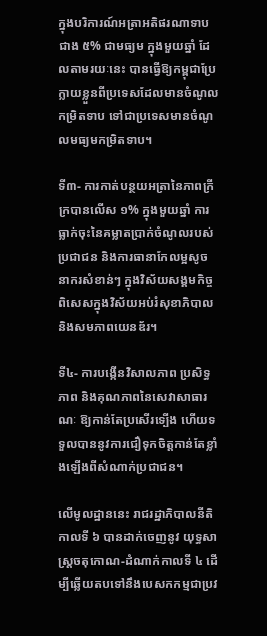ក្នុងបរិការណ៍អត្រាអតិផរណាទាបជាង ៥% ជាមធ្យម ក្នុងមួយឆ្នាំ ដែលតាមរយៈនេះ បានធ្វើឱ្យកម្ពុជាប្រែក្លាយខ្លួនពីប្រទេសដែលមានចំណូលកម្រិតទាប ទៅជាប្រទេសមានចំណូលមធ្យមកម្រិតទាប។

ទី៣- ការកាត់បន្ថយអត្រានៃភាពក្រីក្របានលើស ១% ក្នុងមួយឆ្នាំ ការធ្លាក់ចុះនៃគម្លាតប្រាក់ចំណូលរបស់ប្រជាជន និងការធានាកែលម្អសូចនាករសំខាន់ៗ ក្នុងវិស័យសង្គមកិច្ច ពិសេសក្នុងវិស័យអប់រំសុខាភិបាល និងសមភាពយេនឌ័រ។

ទី៤- ការបង្កើនវិសាលភាព ប្រសិទ្ធភាព និងគុណភាពនៃសេវាសាធារណៈ ឱ្យកាន់តែប្រសើរទ្បើង ហើយទទួលបាននូវការជឿទុកចិត្តកាន់តែខ្លាំងឡើងពីសំណាក់ប្រជាជន។

លើមូលដ្ឋាននេះ រាជរដ្ឋាភិបាលនីតិកាលទី ៦ បានដាក់ចេញនូវ យុទ្ធសាស្ត្រចតុកោណ-ដំណាក់កាលទី ៤ ដើម្បីឆ្លើយតបទៅនឹងបេសកកម្មជាប្រវ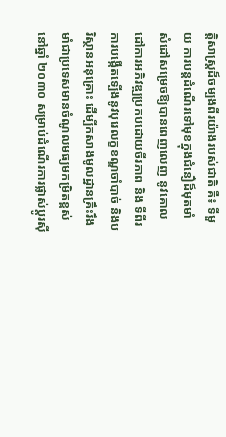ត្តិសាស្ត្រដ៏ចម្បងពីរយ៉ាងរបស់ជាតិ គឺ៖ ទីមួយ ការបន្តដំណើរទៅមុខក្នុងជំនឿដ៏មុតមាំ សំដៅសម្រេចឱ្យបានពេញលេញ នូវគោលដៅការអភិវឌ្ឍប្រកបដោយចីរភាព និង ទីពីរ ការបង្កើតទ្បើងនូវបុរេលក្ខខណ្ឌចាំបាច់ និងបរិស្ថានអនុគ្រោះ ដើម្បីកសាងមូលដ្ឋានគ្រឹះរឹងមាំជាប្រទេសមានចំណូលមធ្យមកម្រិតខ្ពស់ នៅឆ្នាំ ២០៣០ សម្រាប់ដំណើរការផ្លាស់ប្តូរស៊ី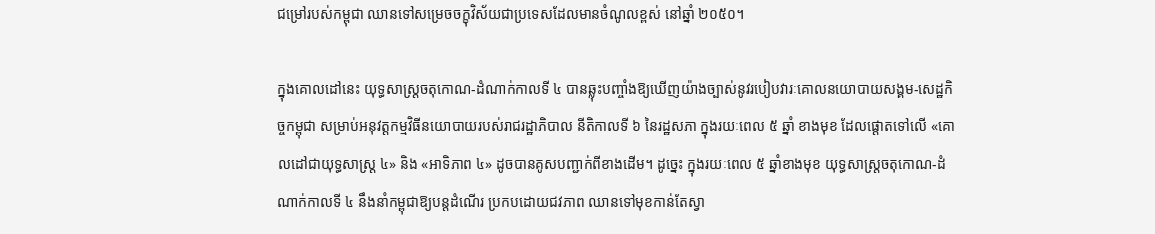ជម្រៅរបស់កម្ពុជា ឈានទៅសម្រេចចក្ខុវិស័យជាប្រទេសដែលមានចំណូលខ្ពស់ នៅឆ្នាំ ២០៥០។

ក្នុងគោលដៅនេះ យុទ្ធសាស្ត្រចតុកោណ-ដំណាក់កាលទី ៤ បានឆ្លុះបញ្ចាំងឱ្យឃើញយ៉ាងច្បាស់នូវរបៀបវារៈគោលនយោបាយសង្គម-សេដ្ឋកិច្ចកម្ពុជា សម្រាប់អនុវត្តកម្មវិធីនយោបាយរបស់រាជរដ្ឋាភិបាល នីតិកាលទី ៦ នៃរដ្ឋសភា ក្នុងរយៈពេល ៥ ឆ្នាំ ខាងមុខ ដែលផ្តោតទៅលើ «គោលដៅជាយុទ្ធសាស្ត្រ ៤» និង «ឤទិភាព ៤» ដូចបានគូសបញ្ជាក់ពីខាងដើម។ ដូច្នេះ ក្នុងរយៈពេល ៥ ឆ្នាំខាងមុខ យុទ្ធសាស្ត្រចតុកោណ-ដំណាក់កាលទី ៤ នឹងនាំកម្ពុជាឱ្យបន្តដំណើរ ប្រកបដោយជវភាព ឈានទៅមុខកាន់តែស្វា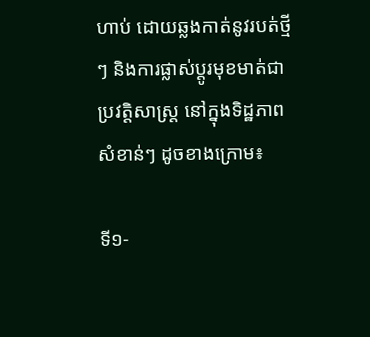ហាប់ ដោយឆ្លងកាត់នូវរបត់ថ្មីៗ និងការផ្លាស់ប្តូរមុខមាត់ជាប្រវត្តិសាស្ត្រ នៅក្នុងទិដ្ឋភាពសំខាន់ៗ ដូចខាងក្រោម៖

ទី១-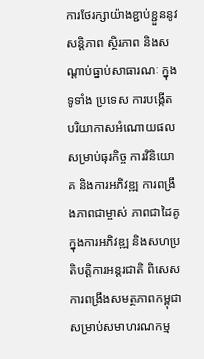ការថែរក្សាយ៉ាងខ្ជាប់ខ្ជួននូវសន្តិភាព ស្ថិរភាព និងសណ្តាប់ធ្នាប់សាធារណៈ ក្នុងទូទាំង ប្រទេស ការបង្កើតបរិយាកាសអំណោយផលសម្រាប់ធុរកិច្ច ការវិនិយោគ និងការអភិវឌ្ឍ ការពង្រឹងភាពជាម្ចាស់ ភាពជាដៃគូក្នុងការអភិវឌ្ឍ និងសហប្រតិបត្តិការអន្តរជាតិ ពិសេសការពង្រឹងសមត្ថភាពកម្ពុជាសម្រាប់សមាហរណកម្ម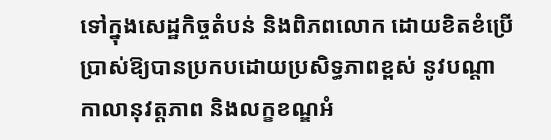ទៅក្នុងសេដ្ឋកិច្ចតំបន់ និងពិភពលោក ដោយខិតខំប្រើប្រាស់ឱ្យបានប្រកបដោយប្រសិទ្ធភាពខ្ពស់ នូវបណ្តាកាលានុវត្តភាព និងលក្ខខណ្ឌអំ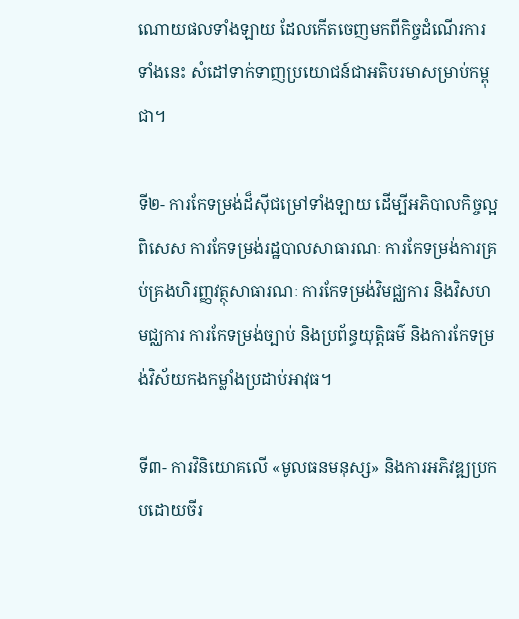ណោយផលទាំងឡាយ ដែលកើតចេញមកពីកិច្ចដំណើរការទាំងនេះ សំដៅទាក់ទាញប្រយោជន៍ជាអតិបរមាសម្រាប់កម្ពុជា។

ទី២- ការកែទម្រង់ដ៏ស៊ីជម្រៅទាំងឡាយ ដើម្បីអភិបាលកិច្ចល្អ ពិសេស ការកែទម្រង់រដ្ឋបាលសាធារណៈ ការកែទម្រង់ការគ្រប់គ្រងហិរញ្ញវត្ថុសាធារណៈ ការកែទម្រង់វិមជ្ឈការ និងវិសហមជ្ឈការ ការកែទម្រង់ច្បាប់ និងប្រព័ន្ធយុត្តិធម៌ និងការកែទម្រង់វិស័យកងកម្លាំងប្រដាប់ឤវុធ។

ទី៣- ការវិនិយោគលើ «មូលធនមនុស្ស» និងការអភិវឌ្ឍប្រកបដោយចីរ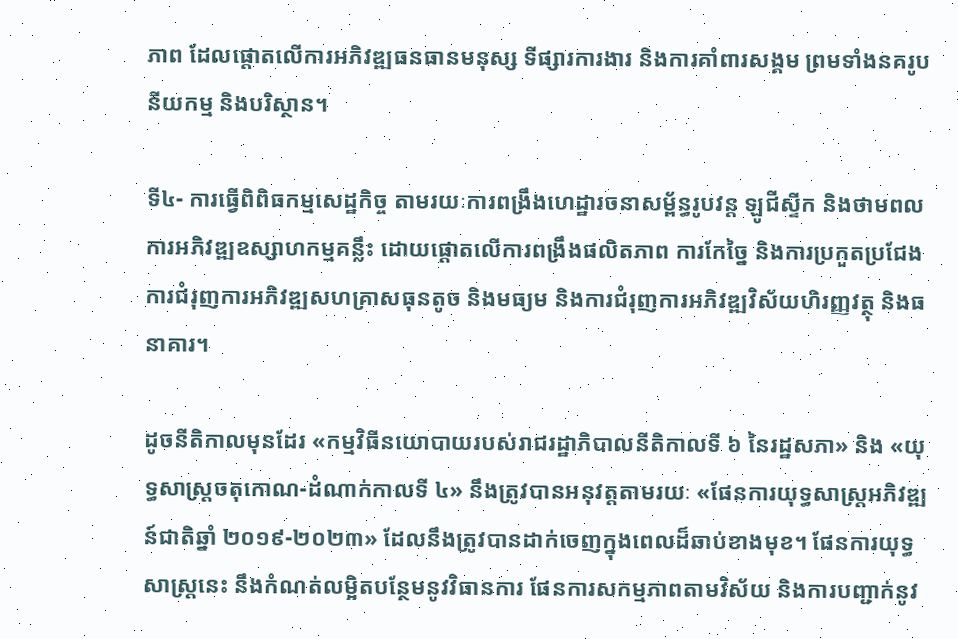ភាព ដែលផ្តោតលើការអភិវឌ្ឍធនធានមនុស្ស ទីផ្សារការងារ និងការគាំពារសង្គម ព្រមទាំងនគរូបនីយកម្ម និងបរិស្ថាន។

ទី៤- ការធ្វើពិពិធកម្មសេដ្ឋកិច្ច តាមរយៈការពង្រឹងហេដ្ឋារចនាសម្ព័ន្ធរូបវន្ត ឡូជីស្ទីក និងថាមពល ការអភិវឌ្ឍឧស្សាហកម្មគន្លឹះ ដោយផ្តោតលើការពង្រឹងផលិតភាព ការកែច្នៃ និងការប្រកួតប្រជែង ការជំរុញការអភិវឌ្ឍសហគ្រាសធុនតូច និងមធ្យម និងការជំរុញការអភិវឌ្ឍវិស័យហិរញ្ញវត្ថុ និងធនាគារ។

ដូចនីតិកាលមុនដែរ «កម្មវិធីនយោបាយរបស់រាជរដ្ឋាភិបាលនីតិកាលទី ៦ នៃរដ្ឋសភា» និង «យុទ្ធសាស្ត្រចតុកោណ-ដំណាក់កាលទី ៤» នឹងត្រូវបានអនុវត្តតាមរយៈ «ផែនការយុទ្ធសាស្ត្រអភិវឌ្ឍន៍ជាតិឆ្នាំ ២០១៩-២០២៣» ដែលនឹងត្រូវបានដាក់ចេញក្នុងពេលដ៏ឆាប់ខាងមុខ។ ផែនការយុទ្ធសាស្ត្រនេះ នឹងកំណត់លម្អិតបន្ថែមនូវវិធានការ ផែនការសកម្មភាពតាមវិស័យ និងការបញ្ជាក់នូវ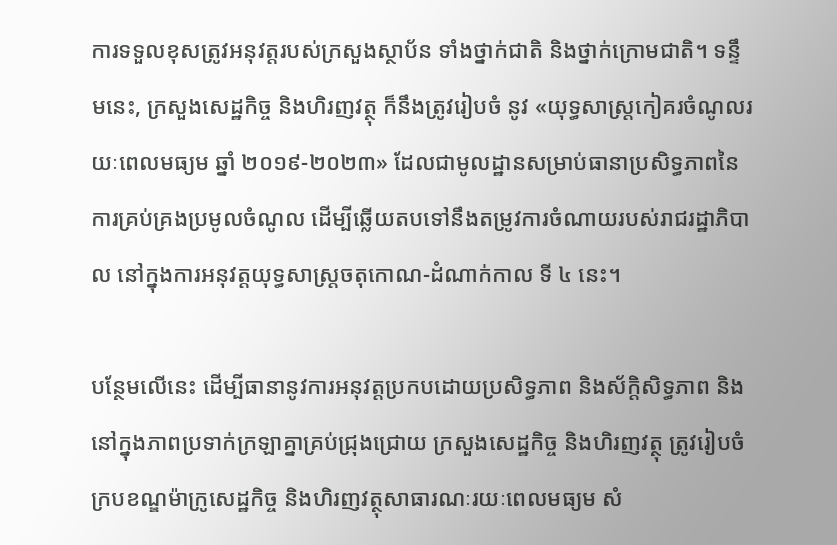ការទទួលខុសត្រូវអនុវត្តរបស់ក្រសួងស្ថាប័ន ទាំងថ្នាក់ជាតិ និងថ្នាក់ក្រោមជាតិ។ ទន្ទឹមនេះ, ក្រសួងសេដ្ឋកិច្ច និងហិរញវត្ថុ ក៏នឹងត្រូវរៀបចំ នូវ «យុទ្ធសាស្ត្រកៀគរចំណូលរយៈពេលមធ្យម ឆ្នាំ ២០១៩-២០២៣» ដែលជាមូលដ្ឋានសម្រាប់ធានាប្រសិទ្ធភាពនៃការគ្រប់គ្រងប្រមូលចំណូល ដើម្បីឆ្លើយតបទៅនឹងតម្រូវការចំណាយរបស់រាជរដ្ឋាភិបាល នៅក្នុងការអនុវត្តយុទ្ធសាស្ត្រចតុកោណ-ដំណាក់កាល ទី ៤ នេះ។

បន្ថែមលើនេះ ដើម្បីធានានូវការអនុវត្តប្រកបដោយប្រសិទ្ធភាព និងស័ក្តិសិទ្ធភាព និងនៅក្នុងភាពប្រទាក់ក្រឡាគ្នាគ្រប់ជ្រុងជ្រោយ ក្រសួងសេដ្ឋកិច្ច និងហិរញវត្ថុ ត្រូវរៀបចំក្របខណ្ឌម៉ាក្រូសេដ្ឋកិច្ច និងហិរញវត្ថុសាធារណៈរយៈពេលមធ្យម សំ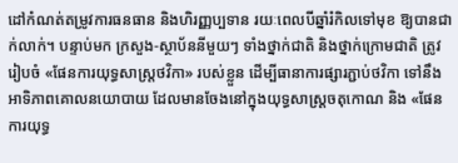ដៅកំណត់តម្រូវការធនធាន និងហិរញ្ញប្បទាន រយៈពេលបីឆ្នាំរំកិលទៅមុខ ឱ្យបានជាក់លាក់។ បន្ទាប់មក ក្រសួង-ស្ថាប័ននីមួយៗ ទាំងថ្នាក់ជាតិ និងថ្នាក់ក្រោមជាតិ ត្រូវរៀបចំ «ផែនការយុទ្ធសាស្ត្រថវិកា» របស់ខ្លួន ដើម្បីធានាការផ្សារភ្ជាប់ថវិកា ទៅនឹងឤទិភាពគោលនយោបាយ ដែលមានចែងនៅក្នុងយុទ្ធសាស្ត្រចតុកោណ និង «ផែនការយុទ្ធ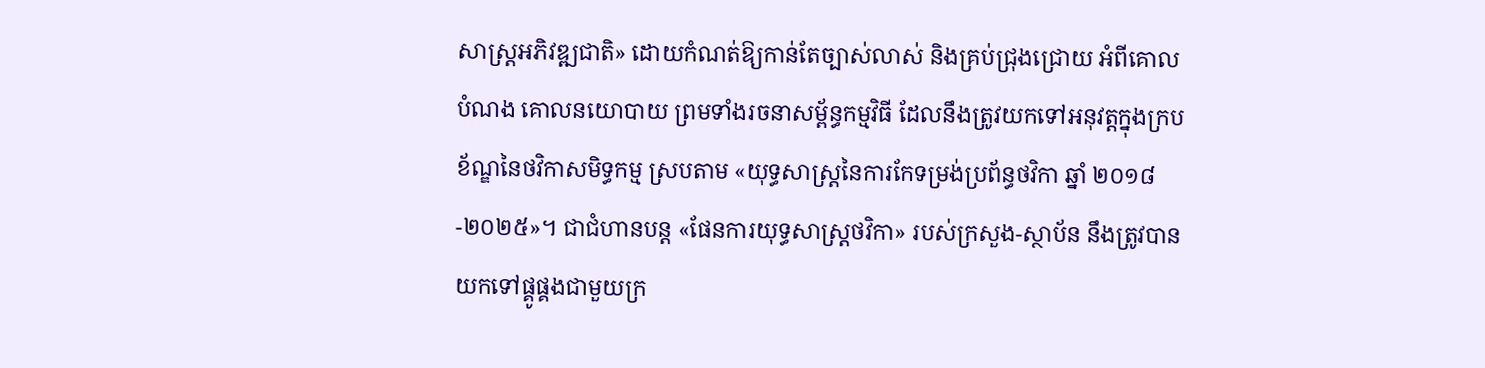សាស្ត្រអភិវឌ្ឍជាតិ» ដោយកំណត់ឱ្យកាន់តែច្បាស់លាស់ និងគ្រប់ជ្រុងជ្រោយ អំពីគោលបំណង គោលនយោបាយ ព្រមទាំងរចនាសម្ព័ន្ធកម្មវិធី ដែលនឹងត្រូវយកទៅអនុវត្តក្នុងក្របខ័ណ្ឌនៃថវិកាសមិទ្ធកម្ម ស្របតាម «យុទ្ធសាស្ត្រនៃការកែទម្រង់ប្រព័ន្ធថវិកា ឆ្នាំ ២០១៨-២០២៥»។ ជាជំហានបន្ត «ផែនការយុទ្ធសាស្ត្រថវិកា» របស់ក្រសួង-ស្ថាប័ន នឹងត្រូវបានយកទៅផ្គូផ្គងជាមួយក្រ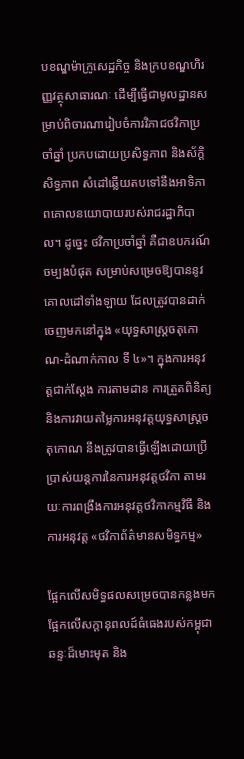បខណ្ឌម៉ាក្រូសេដ្ឋកិច្ច និងក្របខណ្ឌហិរញ្ញវត្ថុសាធារណៈ ដើម្បីធ្វើជាមូលដ្ឋានសម្រាប់ពិចារណារៀបចំការវិភាជថវិកាប្រចាំឆ្នាំ ប្រកបដោយប្រសិទ្ធភាព និងស័ក្តិសិទ្ធភាព សំដៅឆ្លើយតបទៅនឹងឤទិភាពគោលនយោបាយរបស់រាជរដ្ឋាភិបាល។ ដូច្នេះ ថវិកាប្រចាំឆ្នាំ គឺជាឧបករណ៍ចម្បងបំផុត សម្រាប់សម្រេចឱ្យបាននូវគោលដៅទាំងឡាយ ដែលត្រូវបានដាក់ចេញមកនៅក្នុង «យុទ្ធសាស្ត្រចតុកោណ-ដំណាក់កាល ទី ៤»។ ក្នុងការអនុវត្តជាក់ស្តែង ការតាមដាន ការត្រួតពិនិត្យ និងការវាយតម្លៃការអនុវត្តយុទ្ធសាស្ត្រចតុកោណ នឹងត្រូវបានធ្វើឡើងដោយប្រើប្រាស់យន្តការនៃការអនុវត្តថវិកា តាមរយៈការពង្រឹងការអនុវត្តថវិកាកម្មវិធី និងការអនុវត្ត «ថវិកាព័ត៌មានសមិទ្ធកម្ម»

ផ្អែកលើសមិទ្ធផលសម្រេចបានកន្លងមក ផ្អែកលើសក្តានុពលដ៍ធំធេងរបស់កម្ពុជា ឆន្ទៈដ៏មោះមុត និង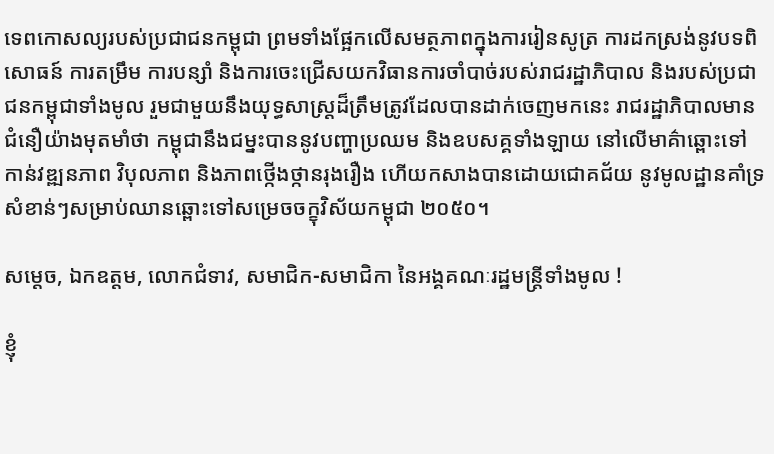ទេពកោសល្យរបស់ប្រជាជនកម្ពុជា ព្រមទាំងផ្អែកលើសមត្ថភាពក្នុងការរៀនសូត្រ ការដកស្រង់នូវបទពិសោធន៍ ការតម្រឹម ការបន្សាំ និងការចេះជ្រើសយកវិធានការចាំបាច់របស់រាជរដ្ឋាភិបាល និងរបស់ប្រជាជនកម្ពុជាទាំងមូល រួមជាមួយនឹងយុទ្ធសាស្ត្រដ៏ត្រឹមត្រូវដែលបានដាក់ចេញមកនេះ រាជរដ្ឋាភិបាលមានជំនឿយ៉ាងមុតមាំថា កម្ពុជានឹងជម្នះបាននូវបញ្ហាប្រឈម និងឧបសគ្គទាំងឡាយ នៅលើមាគ៌ាឆ្ពោះទៅកាន់វឌ្ឍនភាព វិបុលភាព និងភាពថ្កើងថ្កានរុងរឿង ហើយកសាងបានដោយជោគជ័យ នូវមូលដ្ឋានគាំទ្រសំខាន់ៗសម្រាប់ឈានឆ្ពោះទៅសម្រេចចក្ខុវិស័យកម្ពុជា ២០៥០។

សម្តេច, ឯកឧត្តម, លោកជំទាវ, សមាជិក-សមាជិកា នៃអង្គគណៈរដ្ឋមន្ត្រីទាំងមូល !

ខ្ញុំ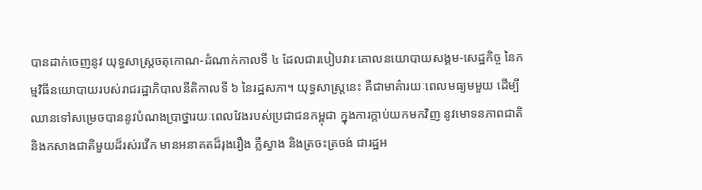បានដាក់ចេញនូវ យុទ្ធសាស្ត្រចតុកោណ-ដំណាក់កាលទី ៤ ដែលជារបៀបវារៈគោលនយោបាយសង្គម-សេដ្ឋកិច្ច នៃកម្មវិធីនយោបាយរបស់រាជរដ្ឋាភិបាលនីតិកាលទី ៦ នៃរដ្ឋសភា។ យុទ្ធសាស្ត្រនេះ គឺជាមាគ៌ារយៈពេលមធ្យមមួយ ដើម្បីឈានទៅសម្រេចបាននូវបំណងប្រាថ្នារយៈពេលវែងរបស់ប្រជាជនកម្ពុជា ក្នុងការក្តាប់យកមកវិញ នូវមោទនភាពជាតិ និងកសាងជាតិមួយដ៏រស់រវើក មានអនាគតដ៏រុងរឿង ភ្លឺស្វាង និងត្រចះត្រចង់ ជារដ្ឋអ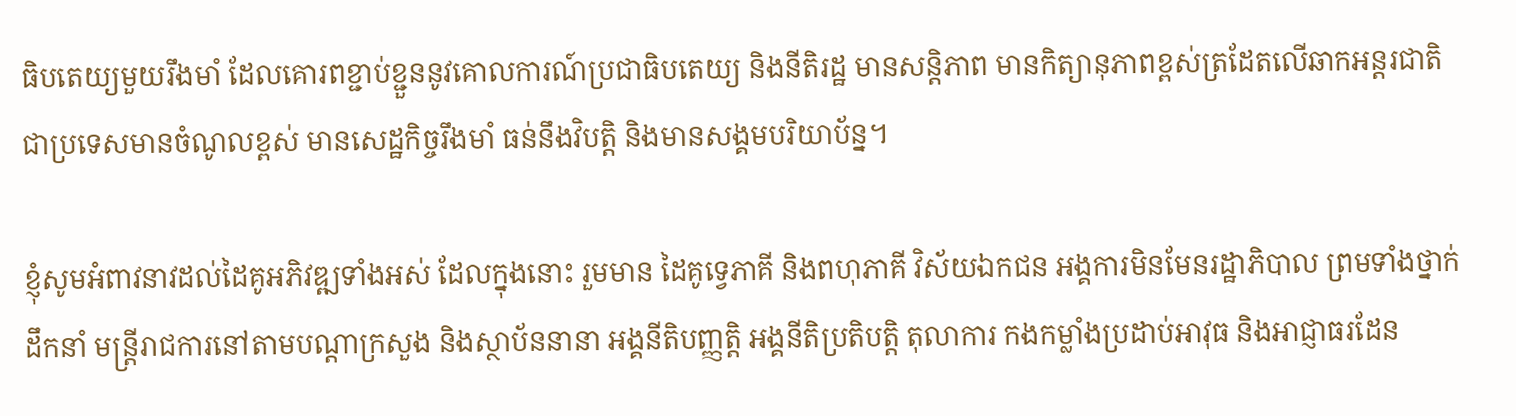ធិបតេយ្យមួយរឹងមាំ ដែលគោរពខ្ជាប់ខ្ជួននូវគោលការណ៍ប្រជាធិបតេយ្យ និងនីតិរដ្ឋ មានសន្តិភាព មានកិត្យានុភាពខ្ពស់ត្រដែតលើឆាកអន្តរជាតិ ជាប្រទេសមានចំណូលខ្ពស់ មានសេដ្ឋកិច្ចរឹងមាំ ធន់នឹងវិបត្តិ និងមានសង្គមបរិយាប័ន្ន។

ខ្ញុំសូមអំពាវនាវដល់ដៃគូអភិវឌ្ឍទាំងអស់ ដែលក្នុងនោះ រួមមាន ដៃគូទ្វេភាគី និងពហុភាគី វិស័យឯកជន អង្គការមិនមែនរដ្ឋាភិបាល ព្រមទាំងថ្នាក់ដឹកនាំ មន្ត្រីរាជការនៅតាមបណ្តាក្រសួង និងស្ថាប័ននានា អង្គនីតិបញ្ញត្តិ អង្គនីតិប្រតិបត្តិ តុលាការ កងកម្លាំងប្រដាប់ឤវុធ និងឤជ្ញាធរដែន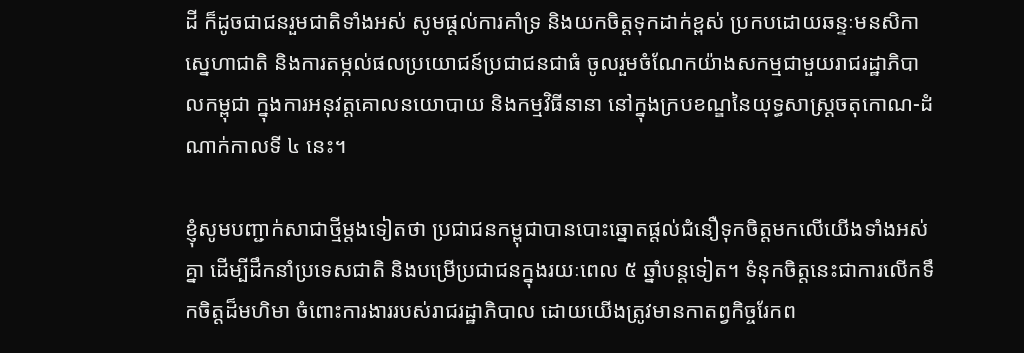ដី ក៏ដូចជាជនរួមជាតិទាំងអស់ សូមផ្តល់ការគាំទ្រ និងយកចិត្តទុកដាក់ខ្ពស់ ប្រកបដោយឆន្ទៈមនសិកាស្នេហាជាតិ និងការតម្កល់ផលប្រយោជន៍ប្រជាជនជាធំ ចូលរួមចំណែកយ៉ាងសកម្មជាមួយរាជរដ្ឋាភិបាលកម្ពុជា ក្នុងការអនុវត្តគោលនយោបាយ និងកម្មវិធីនានា នៅក្នុងក្របខណ្ឌនៃយុទ្ធសាស្ត្រចតុកោណ-ដំណាក់កាលទី ៤ នេះ។

ខ្ញុំសូមបញ្ជាក់សាជាថ្មីម្តងទៀតថា ប្រជាជនកម្ពុជាបានបោះឆ្នោតផ្តល់ជំនឿទុកចិត្តមកលើយើងទាំងអស់គ្នា ដើម្បីដឹកនាំប្រទេសជាតិ និងបម្រើប្រជាជនក្នុងរយៈពេល ៥ ឆ្នាំបន្តទៀត។ ទំនុកចិត្តនេះជាការលើកទឹកចិត្តដ៏មហិមា ចំពោះការងាររបស់រាជរដ្ឋាភិបាល ដោយយើងត្រូវមានកាតព្វកិច្ចរែកព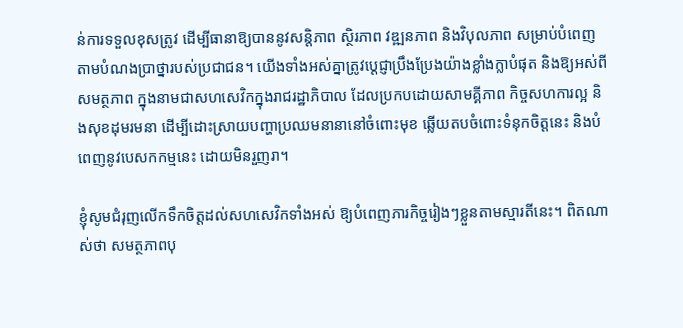ន់ការទទួលខុសត្រូវ ដើម្បីធានាឱ្យបាននូវសន្តិភាព ស្ថិរភាព វឌ្ឍនភាព និងវិបុលភាព សម្រាប់បំពេញតាមបំណងប្រាថ្នារបស់ប្រជាជន។ យើងទាំងអស់គ្នាត្រូវប្តេជ្ញាប្រឹងប្រែងយ៉ាងខ្លាំងក្លាបំផុត និងឱ្យអស់ពីសមត្ថភាព ក្នុងនាមជាសហសេវិកក្នុងរាជរដ្ឋាភិបាល ដែលប្រកបដោយសាមគ្គីភាព កិច្ចសហការល្អ និងសុខដុមរមនា ដើម្បីដោះស្រាយបញ្ហាប្រឈមនានានៅចំពោះមុខ ឆ្លើយតបចំពោះទំនុកចិត្តនេះ និងបំពេញនូវបេសកកម្មនេះ ដោយមិនរួញរា។

ខ្ញុំសូមជំរុញលើកទឹកចិត្តដល់សហសេវិកទាំងអស់ ឱ្យបំពេញភារកិច្ចរៀងៗខ្លួនតាមស្មារតីនេះ។ ពិតណាស់ថា សមត្ថភាពបុ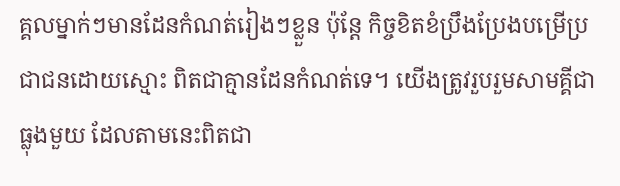គ្គលម្នាក់ៗមានដែនកំណត់រៀងៗខ្លួន ប៉ុន្តែ កិច្ចខិតខំប្រឹងប្រែងបម្រើប្រជាជនដោយស្មោះ ពិតជាគ្មានដែនកំណត់ទេ។ យើងត្រូវរួបរួមសាមគ្គីជាធ្លុងមួយ ដែលតាមនេះពិតជា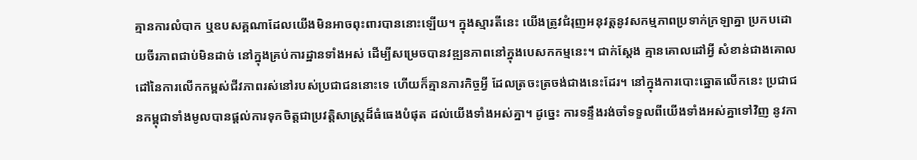គ្មានការលំបាក ឬឧបសគ្គណាដែលយើងមិនឤចពុះពារបាននោះឡើយ។ ក្នុងស្មារតីនេះ យើងត្រូវជំរុញអនុវត្តនូវសកម្មភាពប្រទាក់ក្រឡាគ្នា ប្រកបដោយចីរភាពជាប់មិនដាច់ នៅក្នុងគ្រប់ការដ្ឋានទាំងអស់ ដើម្បីសម្រេចបានវឌ្ឍនភាពនៅក្នុងបេសកកម្មនេះ។ ជាក់ស្តែង គ្មានគោលដៅអ្វី សំខាន់ជាងគោលដៅនៃការលើកកម្ពស់ជីវភាពរស់នៅរបស់ប្រជាជននោះទេ ហើយក៏គ្មានភារកិច្ចអ្វី ដែលត្រចះត្រចង់ជាងនេះដែរ។ នៅក្នុងការបោះឆ្នោតលើកនេះ ប្រជាជនកម្ពុជាទាំងមូលបានផ្តល់ការទុកចិត្តជាប្រវត្តិសាស្ត្រដ៏ធំធេងបំផុត ដល់យើងទាំងអស់គ្នា។ ដូច្នេះ ការទន្ទឹងរង់ចាំទទួលពីយើងទាំងអស់គ្នាទៅវិញ នូវកា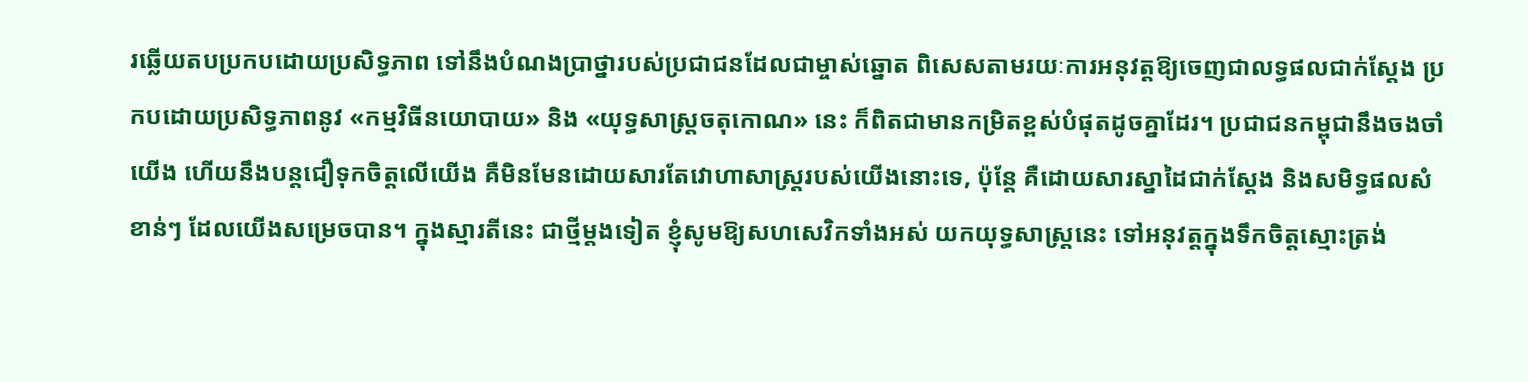រឆ្លើយតបប្រកបដោយប្រសិទ្ធភាព ទៅនឹងបំណងប្រាថ្នារបស់ប្រជាជនដែលជាម្ចាស់ឆ្នោត ពិសេសតាមរយៈការអនុវត្តឱ្យចេញជាលទ្ធផលជាក់ស្តែង ប្រកបដោយប្រសិទ្ធភាពនូវ «កម្មវិធីនយោបាយ» និង «យុទ្ធសាស្ត្រចតុកោណ» នេះ ក៏ពិតជាមានកម្រិតខ្ពស់បំផុតដូចគ្នាដែរ។ ប្រជាជនកម្ពុជានឹងចងចាំយើង ហើយនឹងបន្តជឿទុកចិត្តលើយើង គឺមិនមែនដោយសារតែវោហាសាស្ត្ររបស់យើងនោះទេ, ប៉ុន្តែ គឺដោយសារស្នាដៃជាក់ស្តែង និងសមិទ្ធផលសំខាន់ៗ ដែលយើងសម្រេចបាន។ ក្នុងស្មារតីនេះ ជាថ្មីម្តងទៀត ខ្ញុំសូមឱ្យសហសេវិកទាំងអស់ យកយុទ្ធសាស្ត្រនេះ ទៅអនុវត្តក្នុងទឹកចិត្តស្មោះត្រង់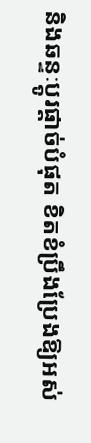និងឆន្ទៈប្តូរផ្តាច់បំផុត ខិតខំប្រឹងប្រែងឱ្យអស់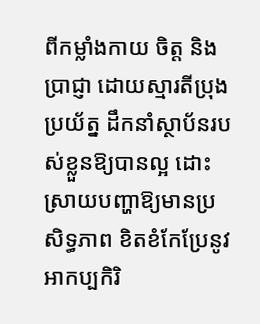ពីកម្លាំងកាយ ចិត្ត និងប្រាជ្ញា ដោយស្មារតីប្រុងប្រយ័ត្ន ដឹកនាំស្ថាប័នរបស់ខ្លួនឱ្យបានល្អ ដោះស្រាយបញ្ហាឱ្យមានប្រសិទ្ធភាព ខិតខំកែប្រែនូវឤកប្បកិរិ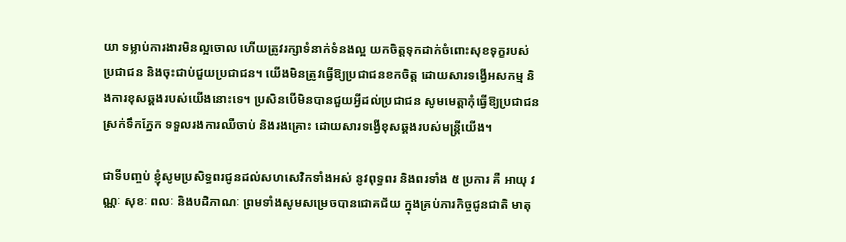យា ទម្លាប់ការងារមិនល្អចោល ហើយត្រូវរក្សាទំនាក់ទំនងល្អ យកចិត្តទុកដាក់ចំពោះសុខទុក្ខរបស់ប្រជាជន និងចុះជាប់ជួយប្រជាជន។ យើងមិនត្រូវធ្វើឱ្យប្រជាជនខកចិត្ត ដោយសារទង្វើអសកម្ម និងការខុសឆ្គងរបស់យើងនោះទេ។ ប្រសិនបើមិនបានជួយអ្វីដល់ប្រជាជន សូមមេត្តាកុំធ្វើឱ្យប្រជាជនស្រក់ទឹកភ្នែក ទទួលរងការឈឺចាប់ និងរងគ្រោះ ដោយសារទង្វើខុសឆ្គងរបស់មន្ត្រីយើង។

ជាទីបញ្ចប់ ខ្ញុំសូមប្រសិទ្ធពរជូនដល់សហសេវិកទាំងអស់ នូវពុទ្ធពរ និងពរទាំង ៥ ប្រការ គឺ ឤយុ វណ្ណៈ សុខៈ ពលៈ និងបដិភាណៈ ព្រមទាំងសូមសម្រេចបានជោគជ័យ ក្នុងគ្រប់ភារកិច្ចជូនជាតិ មាតុ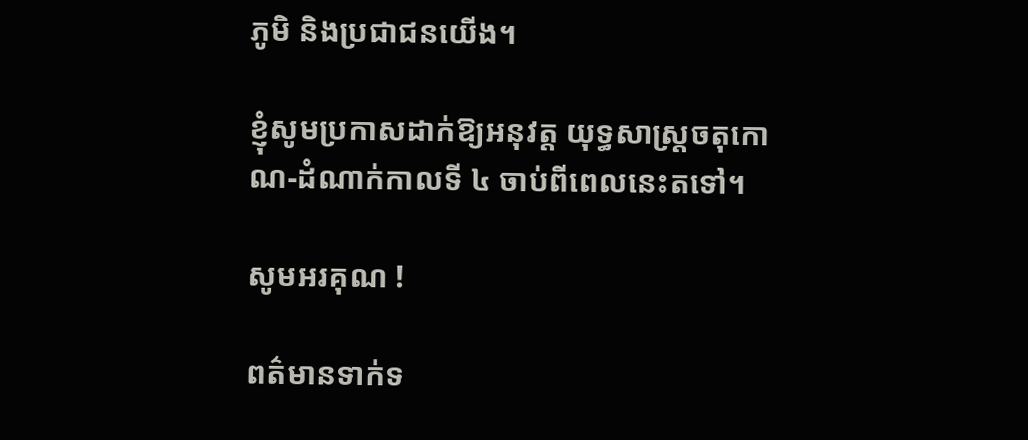ភូមិ និងប្រជាជនយើង។

ខ្ញុំសូមប្រកាសដាក់ឱ្យអនុវត្ត យុទ្ធសាស្ត្រចតុកោណ-ដំណាក់កាលទី ៤ ចាប់ពីពេលនេះតទៅ។

សូមអរគុណ !

ពត៌មានទាក់ទ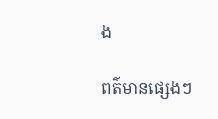ង

ពត៌មានផ្សេងៗ